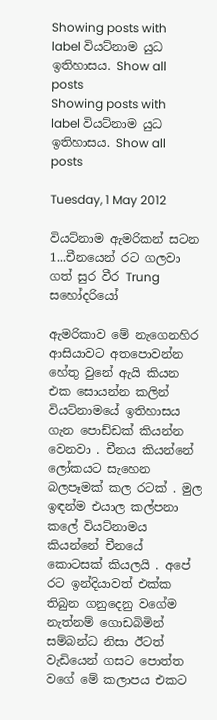Showing posts with label වියට්නාම යුධ ඉතිහාසය. Show all posts
Showing posts with label වියට්නාම යුධ ඉතිහාසය. Show all posts

Tuesday, 1 May 2012

වියට්නාම ඇමරිකන් සටන 1...චීනයෙන් රට ගලවා ගත් සුර වීර Trung සහෝදරියෝ

ඇමරිකාව මේ නැගෙනහිර ආසියාවට අතපොවන්න හේතු වුනේ ඇයි කියන එක සොයන්න කලින් වියට්නාමයේ ඉතිහාසය ගැන පොඩ්ඩක් කියන්න වෙනවා . චීනය කියන්නේ ලෝකයට සැහෙන බලපෑමක් කල රටක් . මුල ඉඳන්ම එයාල කල්පනා කලේ වියට්නාමය කියන්නේ චීනයේ කොටසක් කියලයි . අපේ රට ඉන්දියාවත් එක්ක තිබුන ගනුදෙනු වගේම නැත්නම් ගොඩබිමින් සම්බන්ධ නිසා ඊටත් වැඩියෙන් ගසට පොත්ත වගේ මේ කලාපය එකට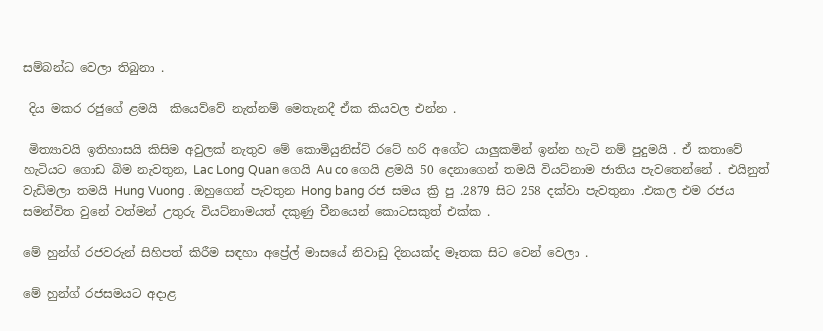සම්බන්ධ වෙලා තිබුනා .

 දිය මකර රජුගේ ළමයි  කියෙව්වේ නැත්නම් මෙතැනදී ඒක කියවල එන්න .

 මිත්‍යාවයි ඉතිහාසයි කිසිම අවුලක් නැතුව මේ කොමියුනිස්ට් රටේ හරි අගේට යාලුකමින් ඉන්න හැටි නම් පුදුමයි . ඒ කතාවේ හැටියට ගොඩ බිම නැවතුන, Lac Long Quan ගෙයි Au co ගෙයි ළමයි 50 දෙනාගෙන් තමයි වියට්නාම ජාතිය පැවතෙන්නේ . එයිනුත් වැඩිමලා තමයි Hung Vuong . ඔහුගෙන් පැවතුන Hong bang රජ සමය ක්‍රි පු .2879 සිට 258 දක්වා පැවතුනා .එකල එම රජය සමන්විත වුනේ වත්මන් උතුරු වියට්නාමයත් දකුණු චීනයෙන් කොටසකුත් එක්ක .

මේ හුන්ග් රජවරුන් සිහිපත් කිරීම සඳහා අප්‍රේල් මාසයේ නිවාඩු දිනයක්ද මෑතක සිට වෙන් වෙලා .

මේ හුන්ග් රජසමයට අදාළ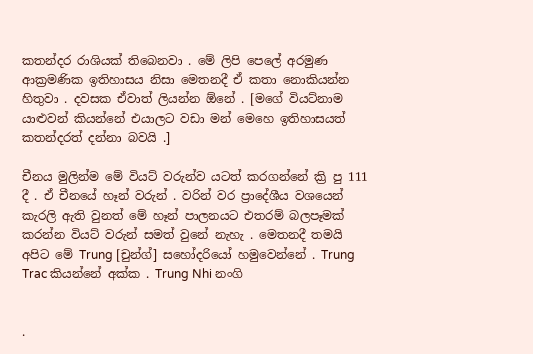කතන්දර රාශියක් තිබෙනවා . මේ ලිපි පෙලේ අරමුණ ආක්‍රමණික ඉතිහාසය නිසා මෙතනදී ඒ කතා නොකියන්න හිතුවා . දවසක ඒවාත් ලියන්න ඕනේ . [මගේ වියට්නාම යාළුවන් කියන්නේ එයාලට වඩා මන් මෙහෙ ඉතිහාසයත් කතන්දරත් දන්නා බවයි .]

චීනය මුලින්ම මේ වියට් වරුන්ව යටත් කරගන්නේ ක්‍රි පු 111 දී . ඒ චීනයේ හෑන් වරුන් . වරින් වර ප්‍රාදේශීය වශයෙන් කැරලි ඇති වුනත් මේ හෑන් පාලනයට එතරම් බලපෑමක් කරන්න වියට් වරුන් සමත් වුනේ නැහැ . මෙතනදී තමයි අපිට මේ Trung [චුන්ග්] සහෝදරියෝ හමුවෙන්නේ . Trung Trac කියන්නේ අක්ක . Trung Nhi නංගි


.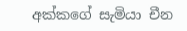අක්කගේ සැමියා චීන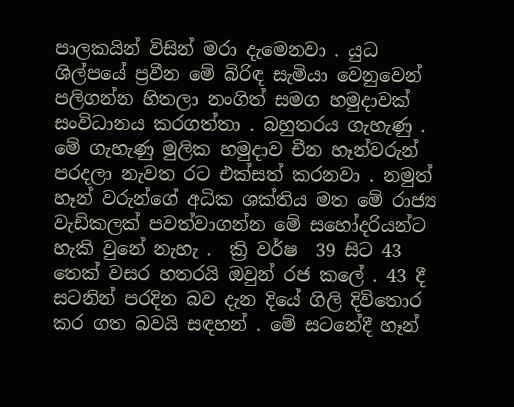පාලකයින් විසින් මරා දැමෙනවා . යුධ ශිල්පයේ ප්‍රවීන මේ බිරිඳ සැමියා වෙනුවෙන් පලිගන්න හිතලා නංගිත් සමග හමුදාවක් සංවිධානය කරගත්තා . බහුතරය ගැහැණු . මේ ගැහැණු මුලික හමුදාව චීන හෑන්වරුන් පරදලා නැවත රට එක්සත් කරනවා . නමුත් හෑන් වරුන්ගේ අධික ශක්තිය මත මේ රාජ්‍ය වැඩිකලක් පවත්වාගන්න මේ සහෝදරියන්ට හැකි වුනේ නැහැ .  ක්‍රි වර්ෂ  39 සිට 43 තෙක් වසර හතරයි ඔවුන් රජ කලේ . 43 දී සටනින් පරදින බව දැන දියේ ගිලි දිවිතොර කර ගත බවයි සඳහන් . මේ සටනේදී හෑන්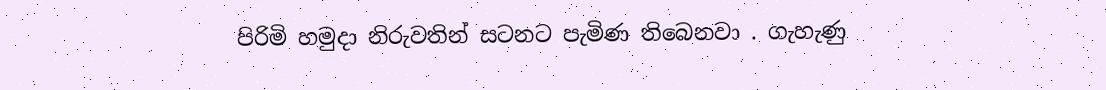පිරිමි හමුදා නිරුවතින් සටනට පැමිණ තිබෙනවා . ගැහැණු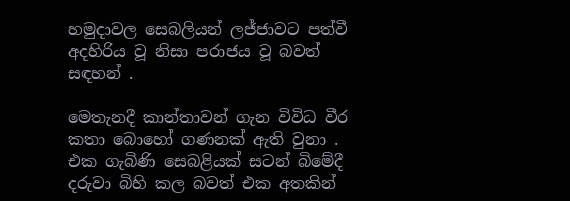හමුදාවල සෙබලියන් ලජ්ජාවට පත්වී අදහිරිය වූ නිසා පරාජය වූ බවත් සඳහන් .

මෙතැනදී කාන්තාවන් ගැන විවිධ වීර කතා බොහෝ ගණනක් ඇති වුනා . එක ගැබිණි සෙබළියක් සටන් බිමේදී දරුවා බිහි කල බවත් එක අතකින්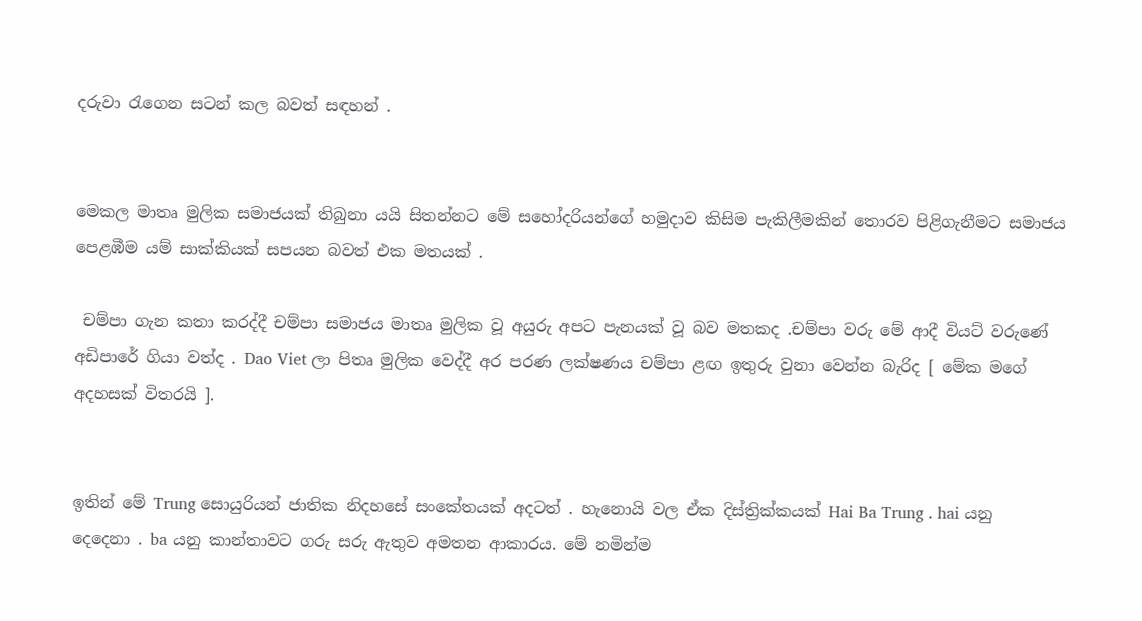දරුවා රැගෙන සටන් කල බවත් සඳහන් .


මෙකල මාතෘ මුලික සමාජයක් තිබුනා යයි සිතන්නට මේ සහෝදරියන්ගේ හමුදාව කිසිම පැකිලීමකින් තොරව පිළිගැනීමට සමාජය පෙළඹීම යම් සාක්කියක් සපයන බවත් එක මතයක් .

 චම්පා ගැන කතා කරද්දී චම්පා සමාජය මාතෘ මුලික වූ අයුරු අපට පැනයක් වූ බව මතකද .චම්පා වරු මේ ආදී වියට් වරුණේ අඩිපාරේ ගියා වත්ද . Dao Viet ලා පිතෘ මුලික වෙද්දී අර පරණ ලක්ෂණය චම්පා ළඟ ඉතුරු වුනා වෙන්න බැරිද [ මේක මගේ අදහසක් විතරයි ].


ඉතින් මේ Trung සොයුරියන් ජාතික නිදහසේ සංකේතයක් අදටත් . හැනොයි වල ඒක දිස්ත්‍රික්කයක් Hai Ba Trung . hai යනු දෙදෙනා . ba යනු කාන්තාවට ගරු සරු ඇතුව අමතන ආකාරය. මේ නමින්ම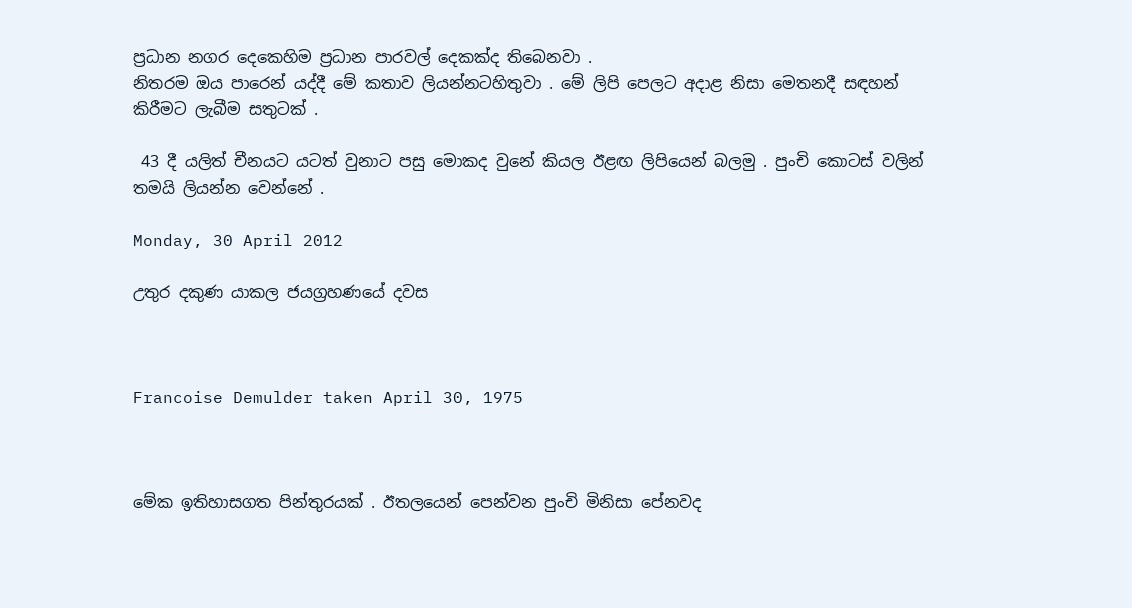ප්‍රධාන නගර දෙකෙහිම ප්‍රධාන පාරවල් දෙකක්ද තිබෙනවා .
නිතරම ඔය පාරෙන් යද්දී මේ කතාව ලියන්නටහිතුවා . මේ ලිපි පෙලට අදාළ නිසා මෙතනදී සඳහන් කිරීමට ලැබීම සතුටක් .

 43 දී යලිත් චීනයට යටත් වුනාට පසු මොකද වුනේ කියල ඊළඟ ලිපියෙන් බලමු . පුංචි කොටස් වලින් තමයි ලියන්න වෙන්නේ .

Monday, 30 April 2012

උතුර දකුණ යාකල ජයග්‍රහණයේ දවස



Francoise Demulder taken April 30, 1975



මේක ඉතිහාසගත පින්තුරයක් . ඊතලයෙන් පෙන්වන පුංචි මිනිසා පේනවද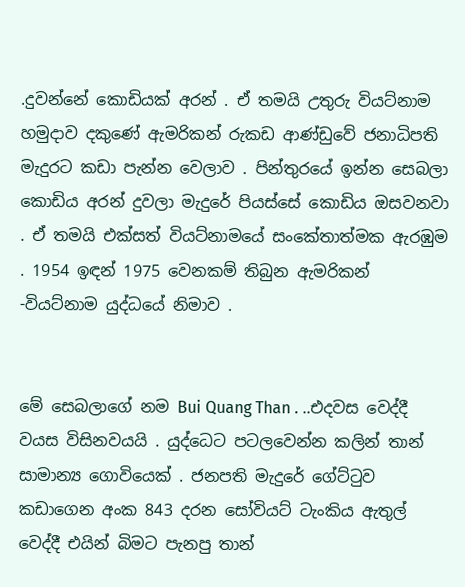.දුවන්නේ කොඩියක් අරන් . ඒ තමයි උතුරු වියට්නාම හමුදාව දකුණේ ඇමරිකන් රුකඩ ආණ්ඩුවේ ජනාධිපති මැදුරට කඩා පැන්න වෙලාව . පින්තුරයේ ඉන්න සෙබලා කොඩිය අරන් දුවලා මැදුරේ පියස්සේ කොඩිය ඔසවනවා . ඒ තමයි එක්සත් වියට්නාමයේ සංකේතාත්මක ඇරඹුම . 1954 ඉඳන් 1975 වෙනකම් තිබුන ඇමරිකන් -වියට්නාම යුද්ධයේ නිමාව .


මේ සෙබලාගේ නම Bui Quang Than . ..එදවස වෙද්දී වයස විසිනවයයි . යුද්ධෙට පටලවෙන්න කලින් තාන් සාමාන්‍ය ගොවියෙක් . ජනපති මැදුරේ ගේට්ටුව කඩාගෙන අංක 843 දරන සෝවියට් ටැංකිය ඇතුල් වෙද්දී එයින් බිමට පැනපු තාන්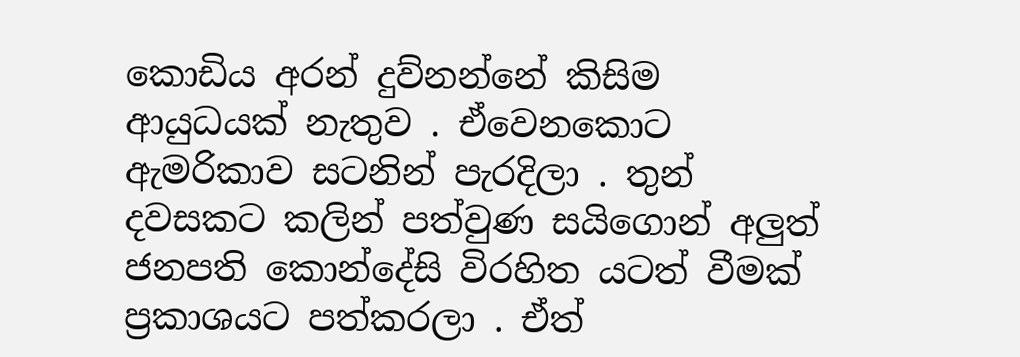කොඩිය අරන් දුව්නන්නේ කිසිම ආයුධයක් නැතුව . ඒවෙනකොට ඇමරිකාව සටනින් පැරදිලා . තුන් දවසකට කලින් පත්වුණ සයිගොන් අලුත් ජනපති කොන්දේසි විරහිත යටත් වීමක් ප්‍රකාශයට පත්කරලා . ඒත්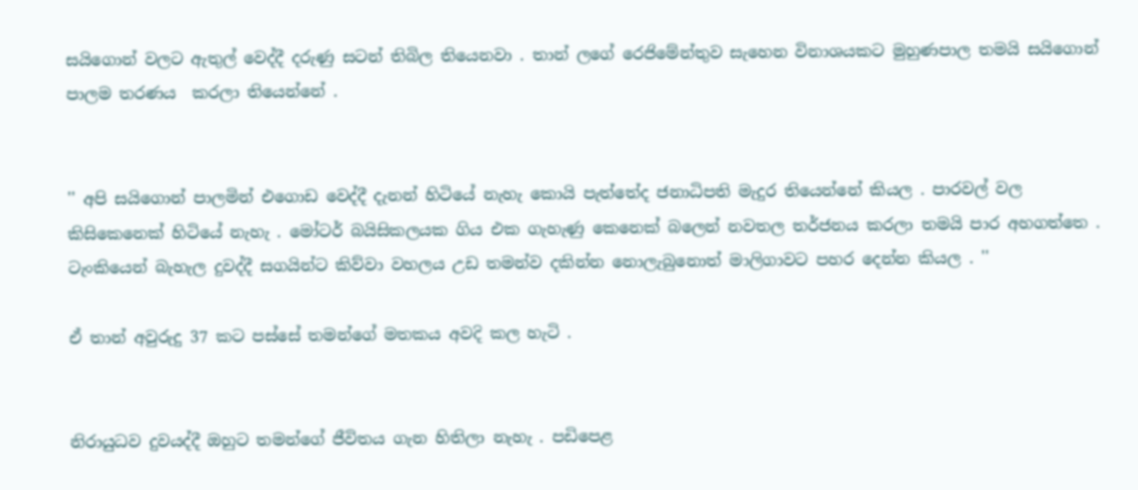සයිගොන් වලට ඇතුල් වෙද්දී දරුණු සටන් තිබිල තියෙනවා . තාන් ලගේ රෙජිමේන්තුව සැහෙන විනාශයකට මුහුණපාල තමයි සයිගොන් පාලම තරණය  කරලා තියෙන්නේ .


'' අපි සයිගොන් පාලමින් එගොඩ වෙද්දී දැනන් හිටියේ නැහැ කොයි පැත්තේද ජනාධිපති මැදුර තියෙන්නේ කියල . පාරවල් වල කිසිකෙනෙක් හිටියේ නැහැ . මෝටර් බයිසිකලයක ගිය එක ගැහැණු කෙනෙක් බලෙන් නවතල තර්ජනය කරලා තමයි පාර අහගත්තෙ . ටැංකියෙන් බැහැල දුවද්දී සගයින්ට කිව්වා වහලය උඩ තමන්ව දකින්න නොලැබුනොත් මාලිගාවට පහර දෙන්න කියල . ''

ඒ තාන් අවුරුදු 37 කට පස්සේ තමන්ගේ මතකය අවදි කල හැටි .


නිරායුධව දුවයද්දී ඔහුට තමන්ගේ ජීවිතය ගැන හිතිලා නැහැ . පඩිපෙළ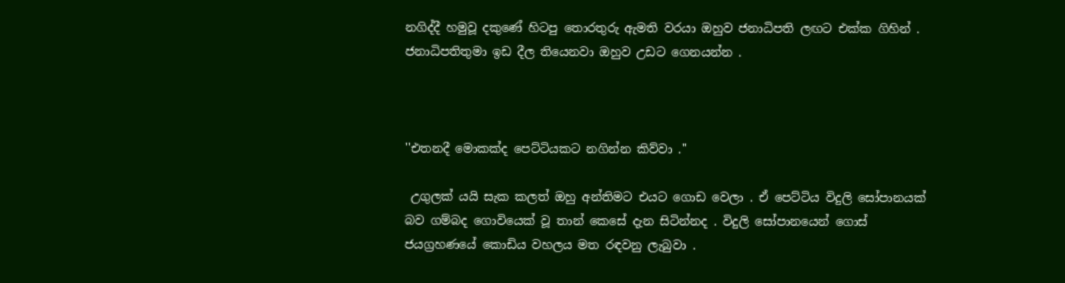නගිද්දී හමුවූ දකුණේ හිටපු තොරතුරු ඇමති වරයා ඔහුව ජනාධිපති ලඟට එක්ක ගිහින් . ජනාධිපතිතුමා ඉඩ දීල තියෙනවා ඔහුව උඩට ගෙනයන්න .



''එතනදී මොකක්ද පෙට්ටියකට නගින්න කිව්වා .''

 උගුලක් යයි සැක කලත් ඔහු අන්තිමට එයට ගොඩ වෙලා . ඒ පෙට්ටිය විදුලි සෝපානයක් බව ගම්බද ගොවියෙක් වූ තාන් කෙසේ දැන සිටින්නද . විදුලි සෝපානයෙන් ගොස් ජයග්‍රහණයේ කොඩිය වහලය මත රඳවනු ලැබුවා .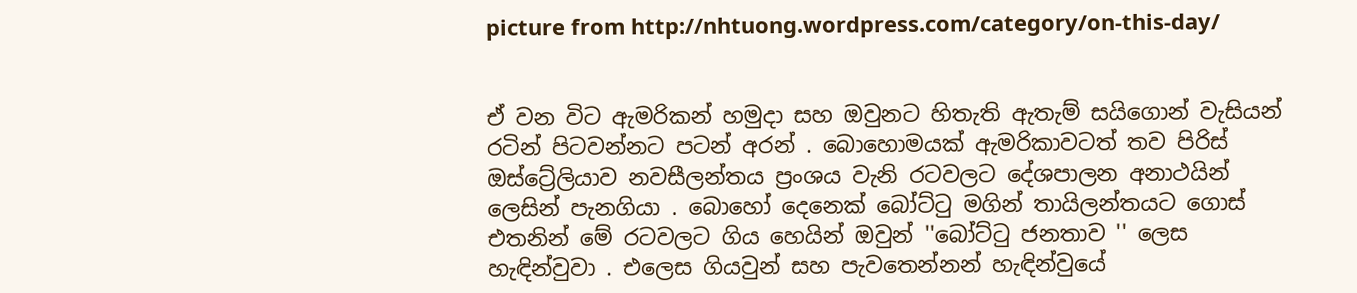picture from http://nhtuong.wordpress.com/category/on-this-day/


ඒ වන විට ඇමරිකන් හමුදා සහ ඔවුනට හිතැති ඇතැම් සයිගොන් වැසියන් රටින් පිටවන්නට පටන් අරන් . බොහොමයක් ඇමරිකාවටත් තව පිරිස් ඔස්ට්‍රේලියාව නවසීලන්තය ප්‍රංශය වැනි රටවලට දේශපාලන අනාථයින් ලෙසින් පැනගියා . බොහෝ දෙනෙක් බෝට්ටු මගින් තායිලන්තයට ගොස් එතනින් මේ රටවලට ගිය හෙයින් ඔවුන් ''බෝට්ටු ජනතාව '' ලෙස හැඳින්වුවා . එලෙස ගියවුන් සහ පැවතෙන්නන් හැඳින්වුයේ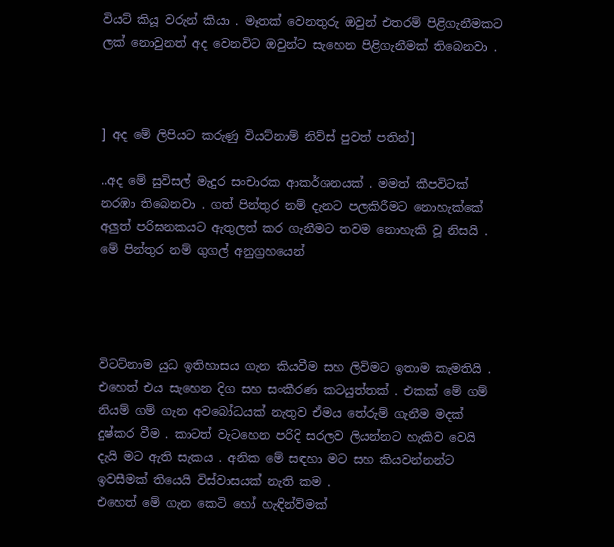වියට් කියූ වරුන් කියා . මෑතක් වෙනතුරු ඔවුන් එතරම් පිළිගැනීමකට ලක් නොවුනත් අද වෙනවිට ඔවුන්ට සැහෙන පිළිගැනීමක් තිබෙනවා .



] අද මේ ලිපියට කරුණු වියට්නාම් නිව්ස් පුවත් පතින්]

..අද මේ සුවිසල් මැදුර සංචාරක ආකර්ශනයක් . මමත් කීපවිටක් නරඹා තිබෙනවා . ගත් පින්තුර නම් දැනට පලකිරීමට නොහැක්කේ අලුත් පරිඝනකයට ඇතුලත් කර ගැනීමට තවම නොහැකි වූ නිසයි . මේ පින්තුර නම් ගුගල් අනුග්‍රහයෙන්




විටට්නාම යුධ ඉතිහාසය ගැන කියවීම සහ ලිවිමට ඉතාම කැමතියි . එහෙත් එය සැහෙන දිග සහ සංකීරණ කටයුත්තක් . එකක් මේ ගම් නියම් ගම් ගැන අවබෝධයක් නැතුව ඒමය තේරුම් ගැනීම මදක් දුෂ්කර වීම . කාටත් වැටහෙන පරිදි සරලව ලියන්නට හැකිව වෙයි දැයි මට ඇති සැකය . අනික මේ සඳහා මට සහ කියවන්නන්ට ඉවසීමක් තියෙයි විස්වාසයක් නැති කම .
එහෙත් මේ ගැන කෙටි හෝ හැඳින්ව්මක්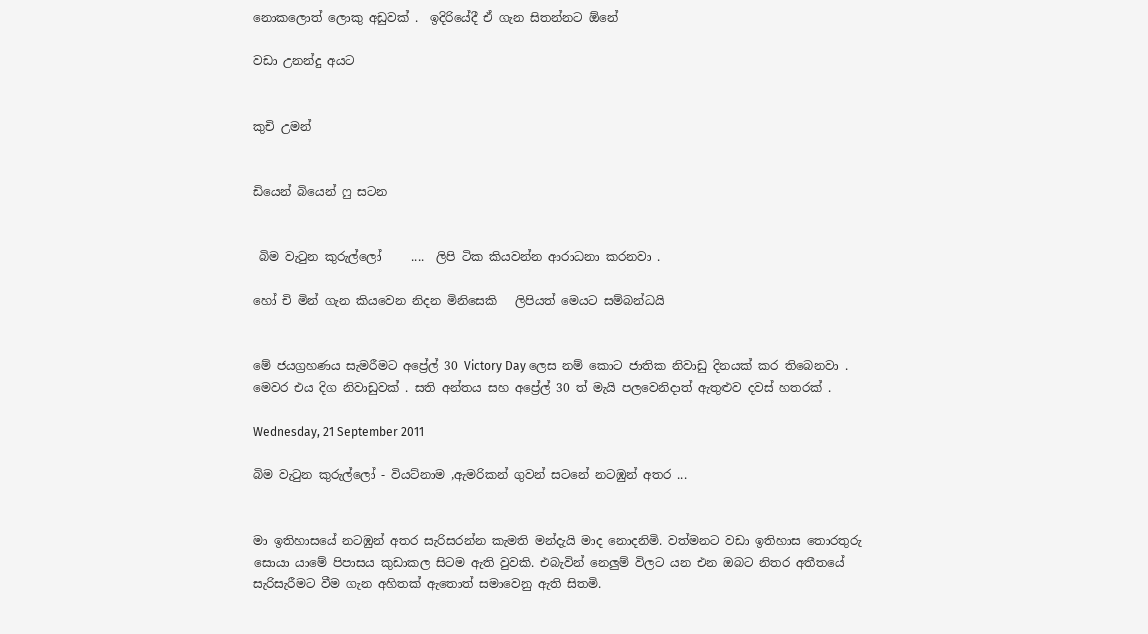නොකලොත් ලොකු අඩුවක් .  ඉදිරියේදී ඒ ගැන සිතන්නට ඕනේ

වඩා උනන්දු අයට


කුචි උමන්


ඩියෙන් බියෙන් ෆු සටන


 බිම වැටුන කුරුල්ලෝ     ....  ලිපි ටික කියවන්න ආරාධනා කරනවා .

හෝ චි මින් ගැන කියවෙන නිදන මිනිසෙකි   ලිපියත් මෙයට සම්බන්ධයි


මේ ජයග්‍රහණය සැමරීමට අප්‍රේල් 30 Victory Day ලෙස නම් කොට ජාතික නිවාඩු දිනයක් කර තිබෙනවා . මෙවර එය දිග නිවාඩුවක් . සති අන්තය සහ අප්‍රේල් 30 ත් මැයි පලවෙනිදාත් ඇතුළුව දවස් හතරක් .

Wednesday, 21 September 2011

බිම වැටුන කුරුල්ලෝ - වියට්නාම ,ඇමරිකන් ගුවන් සටනේ නටඹුන් අතර ...


මා ඉතිහාසයේ නටඹුන් අතර සැරිසරන්න කැමති මන්දැයි මාද නොදනිමි. වත්මනට වඩා ඉතිහාස තොරතුරු සොයා යාමේ පිපාසය කුඩාකල සිටම ඇති වුවකි. එබැවින් නෙලුම් විලට යන එන ඔබට නිතර අතීතයේ සැරිසැරීමට වීම ගැන අහිතක් ඇතොත් සමාවෙනු ඇති සිතමි.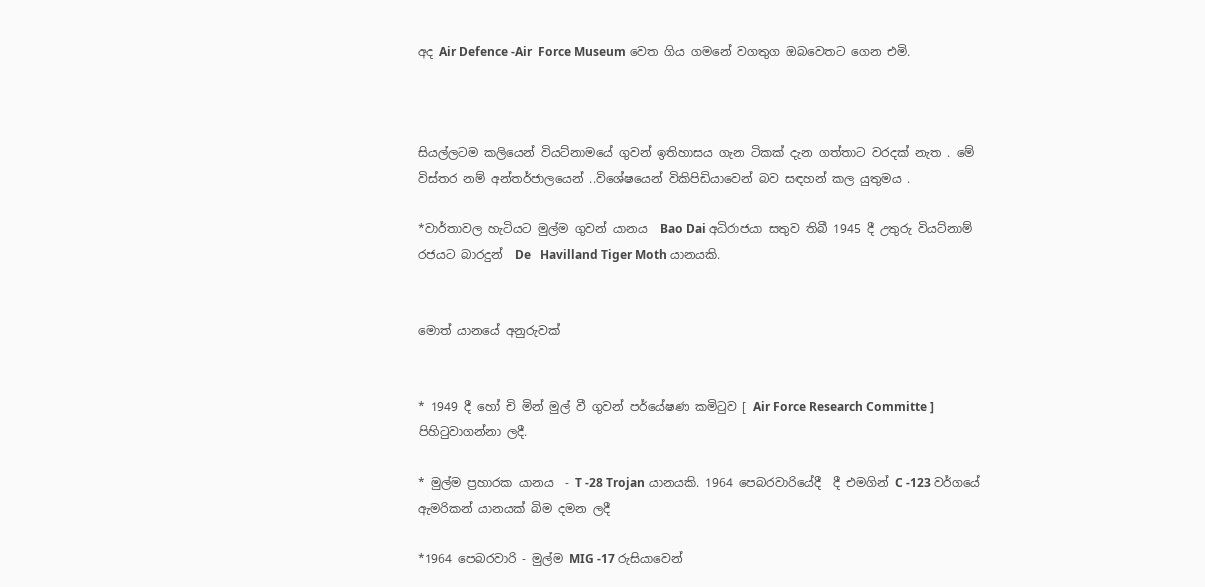අද Air Defence -Air  Force Museum වෙත ගිය ගමනේ වගතුග ඔබවෙතට ගෙන එමි.



සියල්ලටම කලියෙන් වියට්නාමයේ ගුවන් ඉතිහාසය ගැන ටිකක් දැන ගත්තාට වරදක් නැත . මේ විස්තර නම් අන්තර්ජාලයෙන් ..විශේෂයෙන් විකිපිඩියාවෙන් බව සඳහන් කල යුතුමය .

*වාර්තාවල හැටියට මුල්ම ගුවන් යානය  Bao Dai අධිරාජයා සතුව තිබී 1945 දී උතුරු වියට්නාම් රජයට බාරදුන්  De   Havilland Tiger Moth යානයකි.


මොත් යානයේ අනුරුවක්


* 1949 දී හෝ චි මින් මුල් වී ගුවන් පර්යේෂණ කමිටුව [ Air Force Research Committe ] පිහිටුවාගන්නා ලදී.

* මුල්ම ප්‍රහාරක යානය  - T -28 Trojan යානයකි. 1964 පෙබරවාරියේදී  දී එමගින් C -123 වර්ගයේ ඇමරිකන් යානයක් බිම දමන ලදී

*1964 පෙබරවාරි - මුල්ම MIG -17 රුසියාවෙන්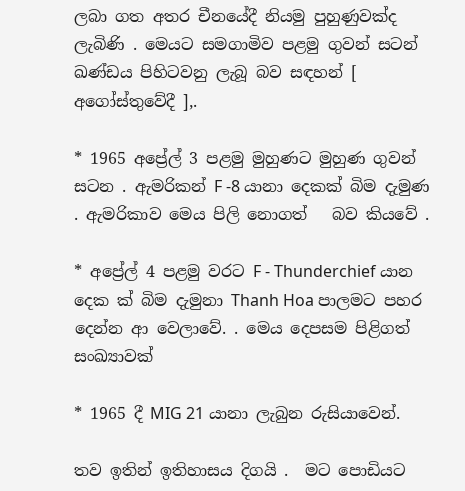ලබා ගත අතර චීනයේදී නියමු පුහුණුවක්ද ලැබිණි . මෙයට සමගාමිව පළමු ගුවන් සටන් ඛණ්ඩය පිහිටවනු ලැබූ බව සඳහන් [ අගෝස්තුවේදී ],.

* 1965 අප්‍රේල් 3 පළමු මුහුණට මුහුණ ගුවන් සටන . ඇමරිකන් F -8 යානා දෙකක් බිම දැමුණ . ඇමරිකාව මෙය පිලි නොගත්   බව කියවේ .

* අප්‍රේල් 4 පළමු වරට F - Thunderchief යාන දෙක ක් බිම දැමුනා Thanh Hoa පාලමට පහර දෙන්න ආ වෙලාවේ. . මෙය දෙපසම පිළිගත් සංඛ්‍යාවක්

* 1965 දී MIG 21 යානා ලැබුන රුසියාවෙන්.

තව ඉතින් ඉතිහාසය දිගයි .  මට පොඩියට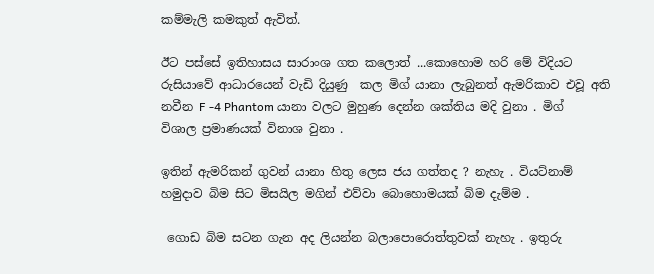කම්මැලි කමකුත් ඇවිත්.

ඊට පස්සේ ඉතිහාසය සාරාංශ ගත කලොත් ...කොහොම හරි මේ විදියට රුසියාවේ ආධාරයෙන් වැඩි දියුණු  කල මිග් යානා ලැබුනත් ඇමරිකාව එවූ අති නවීන F -4 Phantom යානා වලට මුහුණ දෙන්න ශක්තිය මදි වුනා . මිග් විශාල ප්‍රමාණයක් විනාශ වුනා .

ඉතින් ඇමරිකන් ගුවන් යානා හිතු ලෙස ජය ගත්තද ? නැහැ . වියට්නාම් හමුදාව බිම සිට මිසයිල මගින් එව්වා බොහොමයක් බිම දැම්ම .

 ගොඩ බිම සටන ගැන අද ලියන්න බලාපොරොත්තුවක් නැහැ . ඉතුරු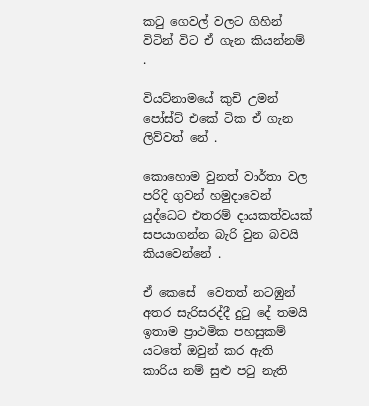කටු ගෙවල් වලට ගිහින් විටින් විට ඒ ගැන කියන්නම් .

වියට්නාමයේ කුචි උමන් පෝස්ට් එකේ ටික ඒ ගැන ලිව්වත් නේ .

කොහොම වුනත් වාර්තා වල පරිදි ගුවන් හමුදාවෙන් යුද්ධෙට එතරම් දායකත්වයක් සපයාගන්න බැරි වුන බවයි කියවෙන්නේ .

ඒ කෙසේ  වෙතත් නටඹුන් අතර සැරිසරද්දී දුටු දේ තමයි ඉතාම ප්‍රාථමික පහසුකම් යටතේ ඔවුන් කර ඇති කාරිය නම් සුළු පටු නැති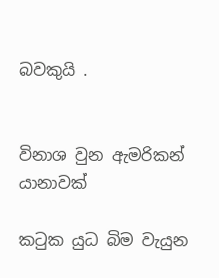බවකුයි .


විනාශ වුන ඇමරිකන් යානාවක්

කටුක යුධ බිම වැයුන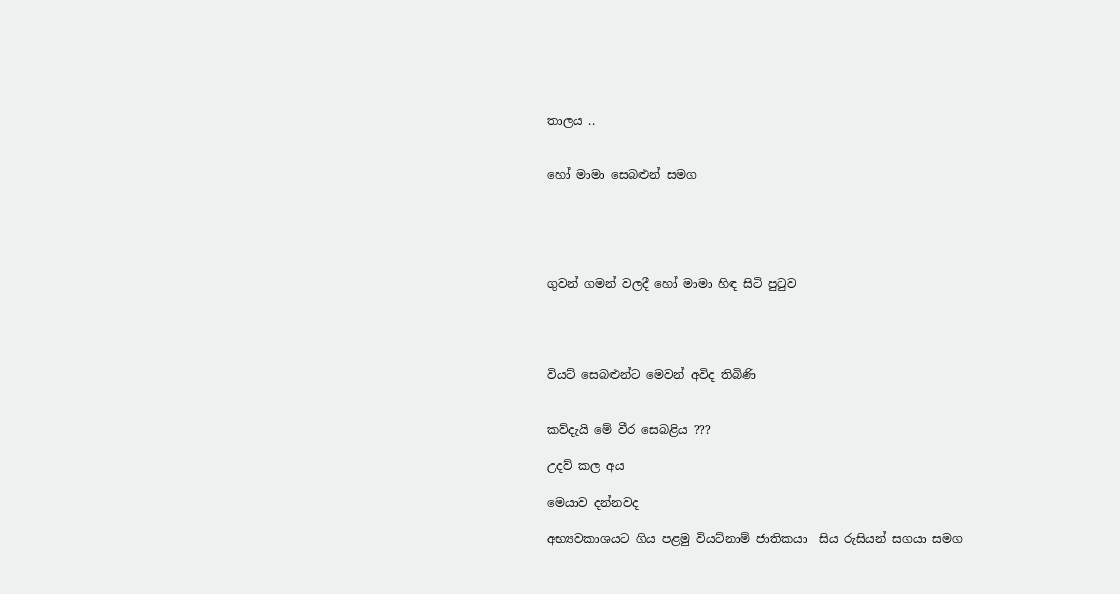තාලය ..


හෝ මාමා සෙබළුන් සමග





ගුවන් ගමන් වලදී හෝ මාමා හිඳ සිටි පුටුව




වියට් සෙබළුන්ට මෙවන් අවිද තිබිණි


කව්දැයි මේ වීර සෙබළිය ???

උදව් කල අය

මෙයාව දන්නවද

අභ්‍යවකාශයට ගිය පළමු වියට්නාම් ජාතිකයා  සිය රුසියන් සගයා සමග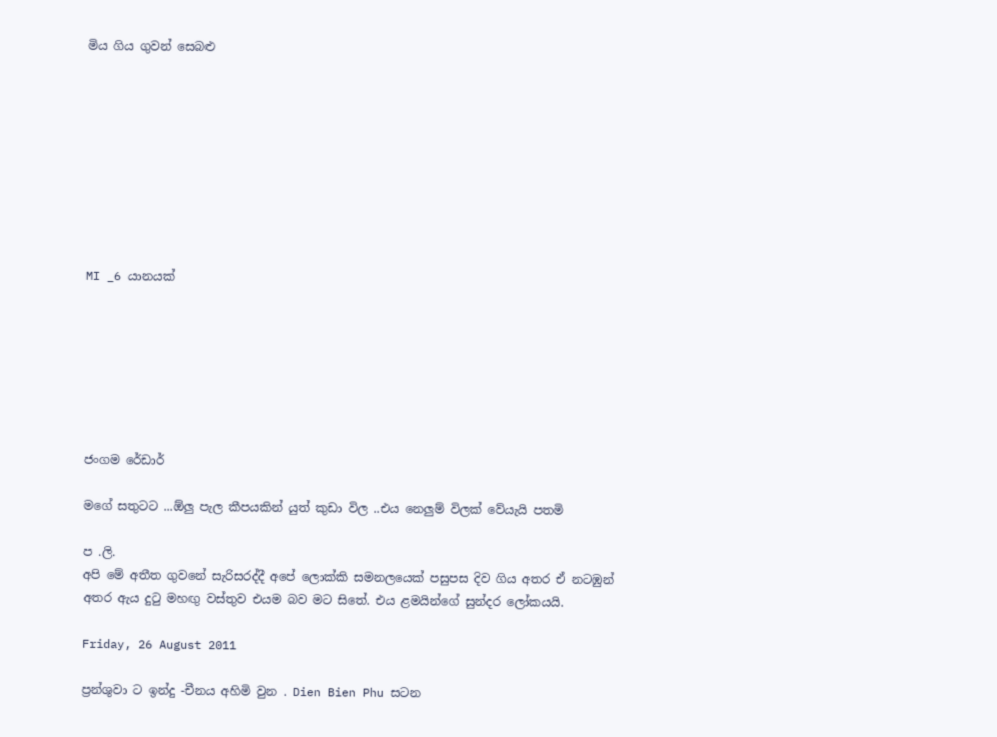මිය ගිය ගුවන් සෙබළු









MI _6 යානයක්







ජංගම රේඩාර්

මගේ සතුටට ...ඕලු පැල කීපයකින් යුත් කුඩා විල ..එය නෙලුම් විලක් වේයැයි පතමි

ප .ලි.
අපි මේ අතීත ගුවනේ සැරිසරද්දී අපේ ලොක්කි සමනලයෙක් පසුපස දිව ගිය අතර ඒ නටඹුන් අතර ඇය දුටු මහඟු වස්තුව එයම බව මට සිතේ. එය ළමයින්ගේ සුන්දර ලෝකයයි.

Friday, 26 August 2011

ප්‍රන්ශුවා ට ඉන්දු -චීනය අහිමි වුන . Dien Bien Phu සටන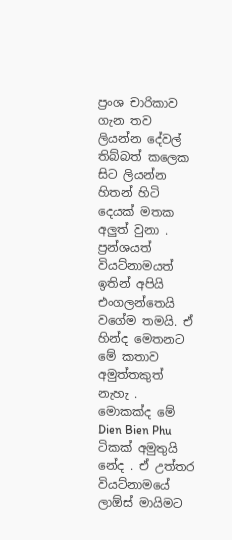ප්‍රංශ චාරිකාව ගැන තව ලියන්න දේවල් තිබ්බත් කලෙක සිට ලියන්න හිතන් හිටි දෙයක් මතක අලුත් වුනා . ප්‍රන්ශයත් වියට්නාමයත්  ඉතින් අපියි එංගලන්තෙයි වගේම තමයි. ඒ හින්ද මෙතනට මේ කතාව අමුත්තකුත් නැහැ .
මොකක්ද මේ Dien Bien Phu ටිකක් අමුතුයි නේද . ඒ උත්තර වියට්නාමයේ ලාඕස් මායිමට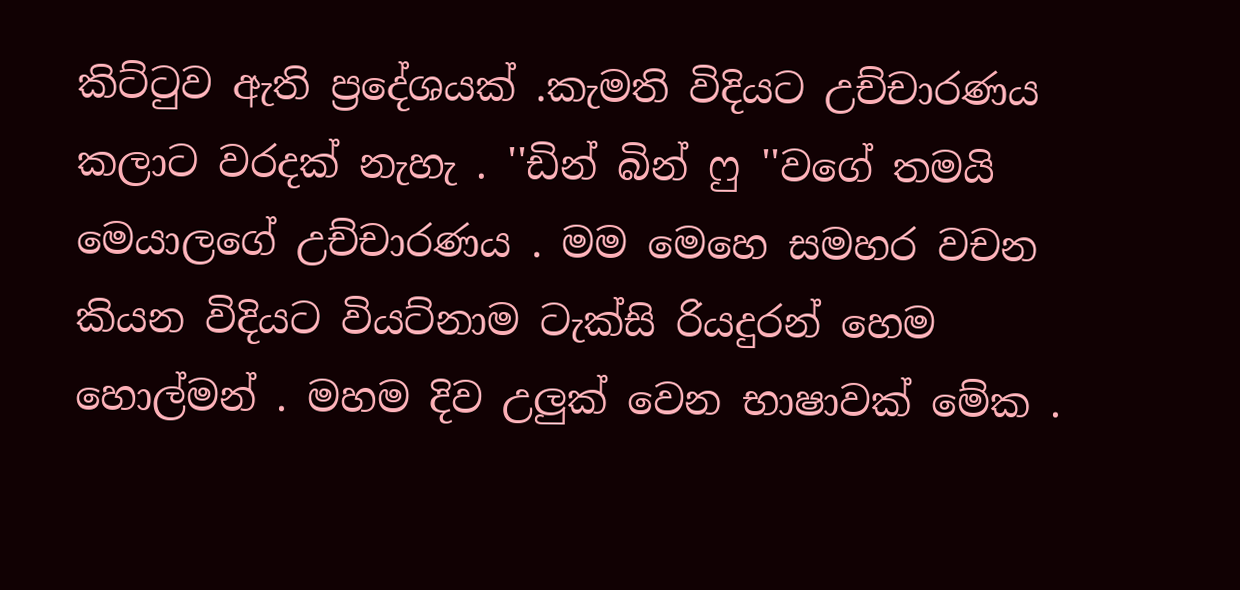කිට්ටුව ඇති ප්‍රදේශයක් .කැමති විදියට උච්චාරණය කලාට වරදක් නැහැ . ''ඩින් බින් ෆු ''වගේ තමයි මෙයාලගේ උච්චාරණය . මම මෙහෙ සමහර වචන කියන විදියට වියට්නාම ටැක්සි රියදුරන් හෙම හොල්මන් . මහම දිව උලුක් වෙන භාෂාවක් මේක .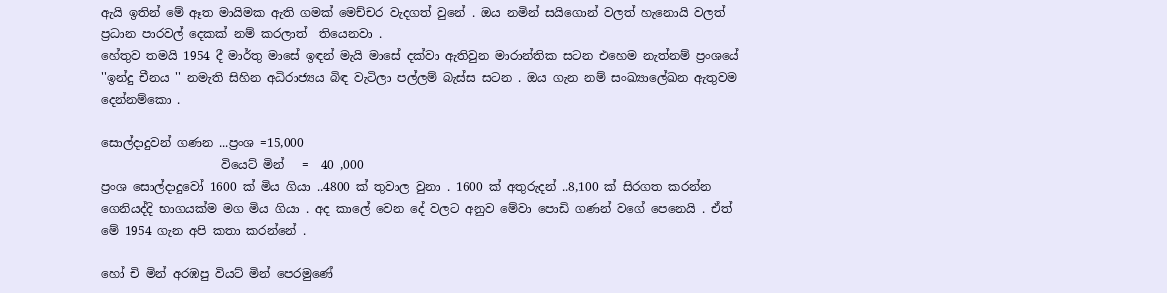ඇයි ඉතින් මේ ඈත මායිමක ඇති ගමක් මෙච්චර වැදගත් වුනේ . ඔය නමින් සයිගොන් වලත් හැනොයි වලත් ප්‍රධාන පාරවල් දෙකක් නම් කරලාත්  තියෙනවා .
හේතුව තමයි 1954 දී මාර්තු මාසේ ඉඳන් මැයි මාසේ දක්වා ඇතිවුන මාරාන්තික සටන එහෙම නැත්නම් ප්‍රංශයේ ''ඉන්දු චීනය '' නමැති සිහින අධිරාජ්‍යය බිඳ වැටිලා පල්ලම් බැස්ස සටන . ඔය ගැන නම් සංඛ්‍යාලේඛන ඇතුවම දෙන්නම්කො .

සොල්දාදුවන් ගණන ...ප්‍රංශ =15,000
                    වියෙට් මින්   =  40 ,000
ප්‍රංශ සොල්දාදුවෝ 1600 ක් මිය ගියා ..4800 ක් තුවාල වුනා . 1600 ක් අතුරුදන් ..8,100 ක් සිරගත කරන්න ගෙනියද්දි භාගයක්ම මග මිය ගියා . අද කාලේ වෙන දේ වලට අනුව මේවා පොඩි ගණන් වගේ පෙනෙයි . ඒත් මේ 1954 ගැන අපි කතා කරන්නේ .

හෝ චි මින් අරඹපු වියට් මින් පෙරමුණේ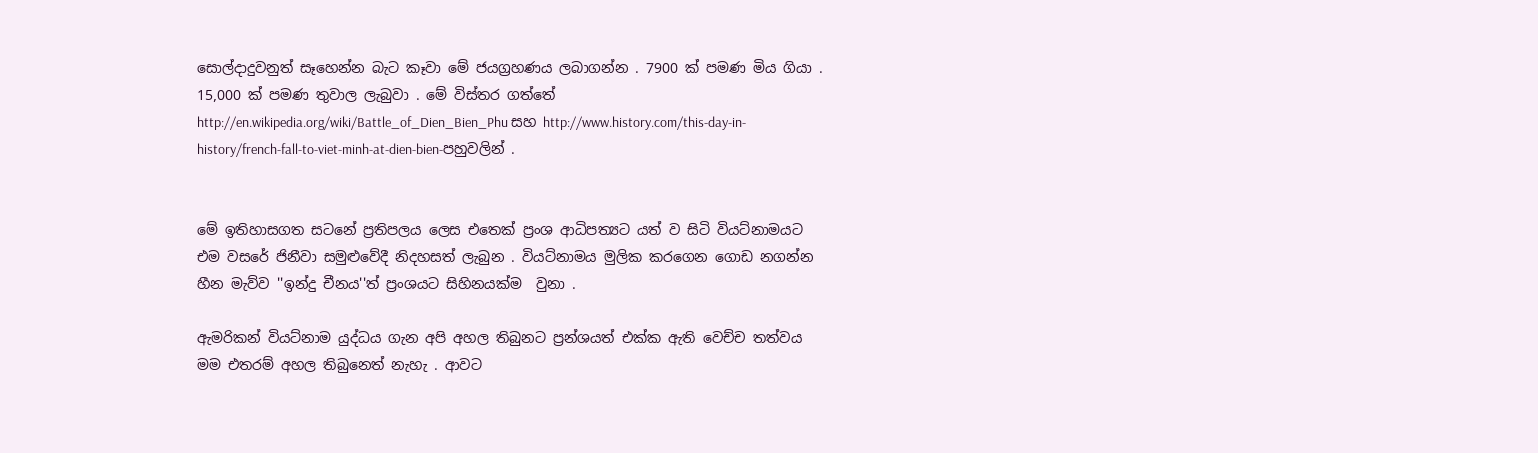සොල්දාදුවනුත් සෑහෙන්න බැට කෑවා මේ ජයග්‍රහණය ලබාගන්න . 7900 ක් පමණ මිය ගියා . 15,000 ක් පමණ තුවාල ලැබුවා . මේ විස්තර ගත්තේ http://en.wikipedia.org/wiki/Battle_of_Dien_Bien_Phu සහ http://www.history.com/this-day-in-history/french-fall-to-viet-minh-at-dien-bien-පහුවලින් .


මේ ඉතිහාසගත සටනේ ප්‍රතිපලය ලෙස එතෙක් ප්‍රංශ ආධිපත්‍යට යත් ව සිටි වියට්නාමයට එම වසරේ ජිනීවා සමුළුවේදී නිදහසත් ලැබුන . වියට්නාමය මුලික කරගෙන ගොඩ නගන්න හීන මැව්ව ''ඉන්දු චීනය''ත් ප්‍රංශයට සිහිනයක්ම  වුනා .

ඇමරිකන් වියට්නාම යුද්ධය ගැන අපි අහල තිබුනට ප්‍රන්ශයත් එක්ක ඇති වෙච්ච තත්වය මම එතරම් අහල තිබුනෙත් නැහැ . ආවට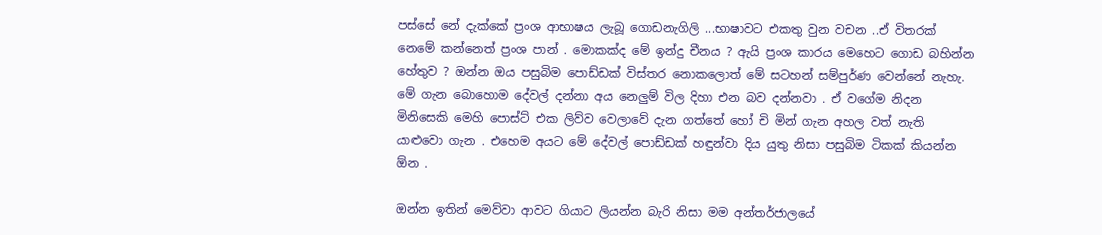පස්සේ නේ දැක්කේ ප්‍රංශ ආභාෂය ලැබූ ගොඩනැගිලි ...භාෂාවට එකතු වුන වචන ..ඒ විතරක් නෙමේ කන්නෙත් ප්‍රංශ පාන් . මොකක්ද මේ ඉන්දු චීනය ? ඇයි ප්‍රංශ කාරය මෙහෙට ගොඩ බහින්න හේතුව ? ඔන්න ඔය පසුබිම පොඩ්ඩක් විස්තර නොකලොත් මේ සටහන් සම්පුර්ණ වෙන්නේ නැහැ. මේ ගැන බොහොම දේවල් දන්නා අය නෙලුම් විල දිහා එන බව දන්නවා . ඒ වගේම නිදන මිනිසෙකි මෙහි පොස්ට් එක ලිව්ව වෙලාවේ දැන ගත්තේ හෝ චි මින් ගැන අහල වත් නැති යාළුවො ගැන . එහෙම අයට මේ දේවල් පොඩ්ඩක් හඳුන්වා දිය යුතු නිසා පසුබිම ටිකක් කියන්න ඕන .

ඔන්න ඉතින් මෙව්වා ආවට ගියාට ලියන්න බැරි නිසා මම අන්තර්ජාලයේ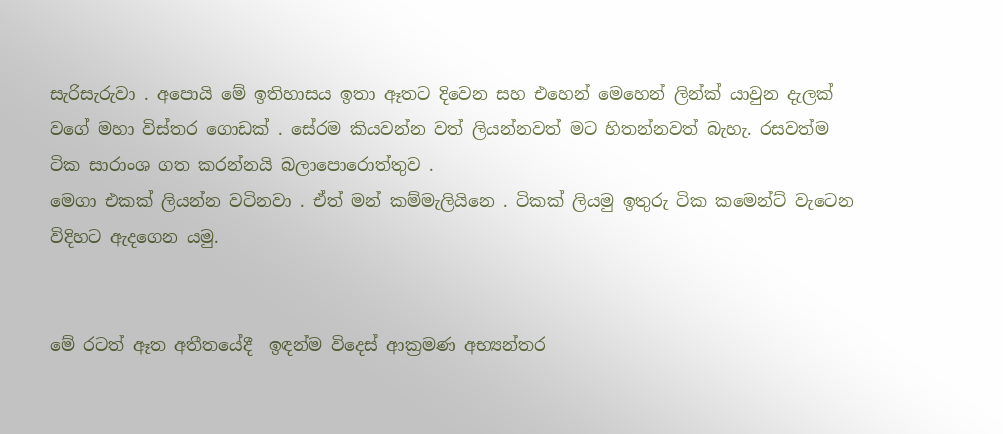සැරිසැරුවා . අපොයි මේ ඉතිහාසය ඉතා ඈතට දිවෙන සහ එහෙන් මෙහෙන් ලින්ක් යාවුන දැලක් වගේ මහා විස්තර ගොඩක් . සේරම කියවන්න වත් ලියන්නවත් මට හිතන්නවත් බැහැ. රසවත්ම ටික සාරාංශ ගත කරන්නයි බලාපොරොත්තුව .
මෙගා එකක් ලියන්න වටිනවා . ඒත් මන් කම්මැලියිනෙ . ටිකක් ලියමු ඉතුරු ටික කමෙන්ට් වැටෙන විදිහට ඇදගෙන යමු.


මේ රටත් ඈත අතීතයේදී  ඉඳන්ම විදෙස් ආක්‍රමණ අභ්‍යන්තර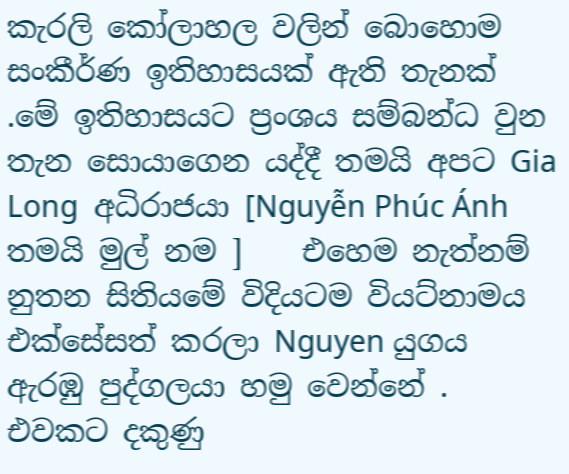කැරලි කෝලාහල වලින් බොහොම සංකීර්ණ ඉතිහාසයක් ඇති තැනක් .මේ ඉතිහාසයට ප්‍රංශය සම්බන්ධ වුන තැන සොයාගෙන යද්දී තමයි අපට Gia Long  අධිරාජයා [Nguyễn Phúc Ánh තමයි මුල් නම ]    එහෙම නැත්නම් නුතන සිතියමේ විදියටම වියට්නාමය එක්සේසත් කරලා Nguyen යුගය ඇරඹු පුද්ගලයා හමු වෙන්නේ . එවකට දකුණු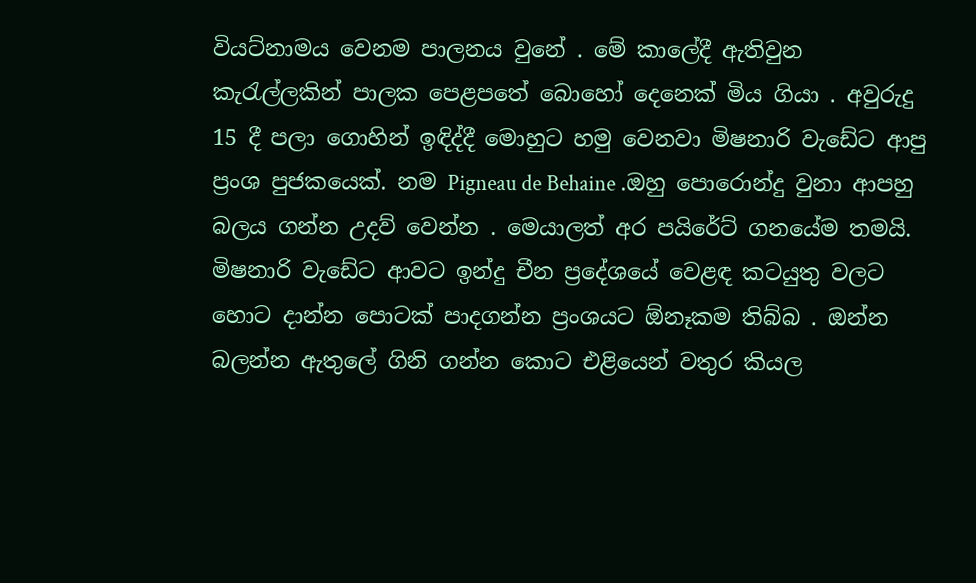වියට්නාමය වෙනම පාලනය වුනේ . මේ කාලේදී ඇතිවුන කැරැල්ලකින් පාලක පෙළපතේ බොහෝ දෙනෙක් මිය ගියා . අවුරුදු 15 දී පලා ගොහින් ඉඳිද්දී මොහුට හමු වෙනවා මිෂනාරි වැඩේට ආපු ප්‍රංශ පුජකයෙක්. නම Pigneau de Behaine .ඔහු පොරොන්දු වුනා ආපහු බලය ගන්න උදව් වෙන්න . මෙයාලත් අර පයිරේට් ගනයේම තමයි. මිෂනාරි වැඩේට ආවට ඉන්දු චීන ප්‍රදේශයේ වෙළඳ කටයුතු වලට හොට දාන්න පොටක් පාදගන්න ප්‍රංශයට ඕනෑකම තිබ්බ . ඔන්න බලන්න ඇතුලේ ගිනි ගන්න කොට එළියෙන් වතුර කියල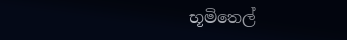භූමිතෙල්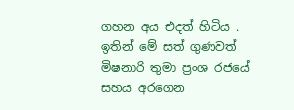ගහන අය එදත් හිටිය . ඉතින් මේ සත් ගුණවත් මිෂනාරි තුමා ප්‍රංශ රජයේ සහය අරගෙන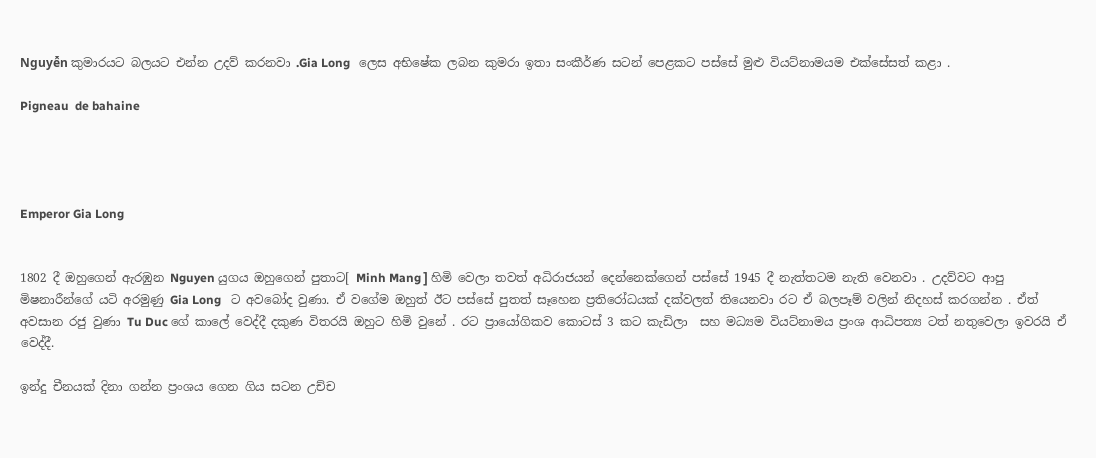Nguyễn කුමාරයට බලයට එන්න උදව් කරනවා .Gia Long   ලෙස අභිෂේක ලබන කුමරා ඉතා සංකීර්ණ සටන් පෙළකට පස්සේ මුළු වියට්නාමයම එක්සේසත් කළා .

Pigneau  de bahaine




Emperor Gia Long


1802 දී ඔහුගෙන් ඇරඹුන Nguyen යුගය ඔහුගෙන් පුතාට[ Minh Mang ] හිමි වෙලා තවත් අධිරාජයන් දෙන්නෙක්ගෙන් පස්සේ 1945 දී නැත්තටම නැති වෙනවා . උදව්වට ආපු මිෂනාරීන්ගේ යටි අරමුණු Gia Long   ට අවබෝද වුණා. ඒ වගේම ඔහුත් ඊට පස්සේ පුතත් සෑහෙන ප්‍රතිරෝධයක් දක්වලත් තියෙනවා රට ඒ බලපෑම් වලින් නිදහස් කරගන්න . ඒත් අවසාන රජු වුණා Tu Duc ගේ කාලේ වෙද්දී දකුණ විතරයි ඔහුට හිමි වුනේ . රට ප්‍රායෝගිකව කොටස් 3 කට කැඩිලා  සහ මධ්‍යම වියට්නාමය ප්‍රංශ ආධිපත්‍ය ටත් නතුවෙලා ඉවරයි ඒ වෙද්දී.

ඉන්දු චීනයක් දිනා ගන්න ප්‍රංශය ගෙන ගිය සටන උච්ච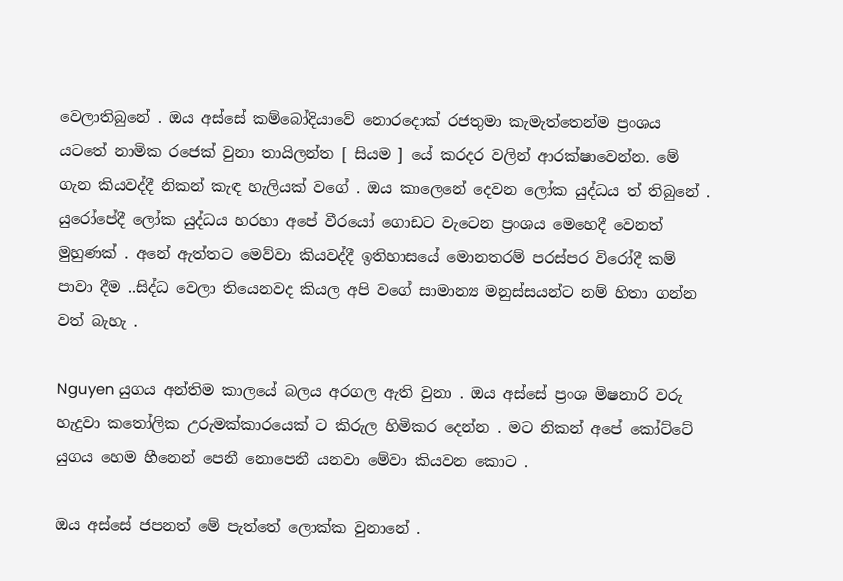වෙලාතිබුනේ . ඔය අස්සේ කම්බෝදියාවේ නොරදොක් රජතුමා කැමැත්තෙන්ම ප්‍රංශය යටතේ නාමික රජෙක් වුනා තායිලන්ත [ සියම ] යේ කරදර වලින් ආරක්ෂාවෙන්න. මේ ගැන කියවද්දී නිකන් කැඳ හැලියක් වගේ . ඔය කාලෙනේ දෙවන ලෝක යුද්ධය ත් තිබුනේ . යුරෝපේදී ලෝක යුද්ධය හරහා අපේ වීරයෝ ගොඩට වැටෙන ප්‍රංශය මෙහෙදී වෙනත් මුහුණක් . අනේ ඇත්තට මෙව්වා කියවද්දී ඉතිහාසයේ මොනතරම් පරස්පර විරෝදී කම් පාවා දීම ..සිද්ධ වෙලා තියෙනවද කියල අපි වගේ සාමාන්‍ය මනුස්සයන්ට නම් හිතා ගන්න වත් බැහැ .

Nguyen යුගය අන්තිම කාලයේ බලය අරගල ඇති වුනා . ඔය අස්සේ ප්‍රංශ මිෂනාරි වරු හැදුවා කතෝලික උරුමක්කාරයෙක් ට කිරුල හිමිකර දෙන්න . මට නිකන් අපේ කෝට්ටේ යුගය හෙම හීනෙන් පෙනී නොපෙනී යනවා මේවා කියවන කොට .

ඔය අස්සේ ජපනත් මේ පැත්තේ ලොක්ක වුනානේ .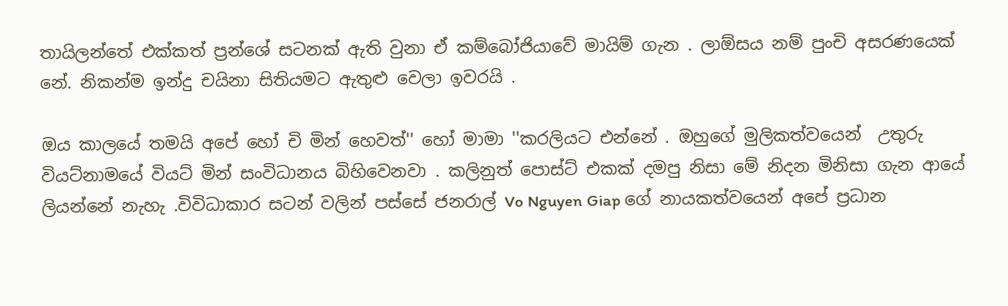තායිලන්තේ එක්කත් ප්‍රන්ශේ සටනක් ඇති වුනා ඒ කම්බෝජියාවේ මායිම් ගැන . ලාඕසය නම් පුංචි අසරණයෙක් නේ. නිකන්ම ඉන්දු චයිනා සිතියමට ඇතුළු වෙලා ඉවරයි .

ඔය කාලයේ තමයි අපේ හෝ චි මින් හෙවත්'' හෝ මාමා ''කරලියට එන්නේ . ඔහුගේ මුලිකත්වයෙන්  උතුරු වියට්නාමයේ වියට් මින් සංවිධානය බිහිවෙනවා . කලිනුත් පොස්ට් එකක් දමපු නිසා මේ නිදන මිනිසා ගැන ආයේ ලියන්නේ නැහැ .විවිධාකාර සටන් වලින් පස්සේ ජනරාල් Vo Nguyen Giap ගේ නායකත්වයෙන් අපේ ප්‍රධාන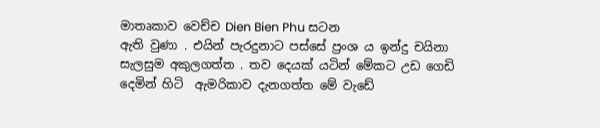මාතෘකාව වෙච්ච Dien Bien Phu සටන
ඇති වුණා . එයින් පැරදුනාට පස්සේ ප්‍රංශ ය ඉන්දු චයිනා සැලසුම අකුලගත්ත . තව දෙයක් යටින් මේකට උඩ ගෙඩි දෙමින් හිටි  ඇමරිකාව දැනගත්ත මේ වැඩේ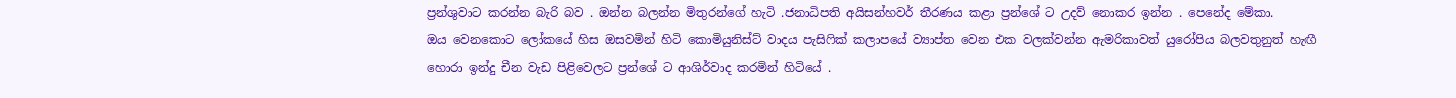ප්‍රන්ශුවාට කරන්න බැරි බව . ඔන්න බලන්න මිතුරන්ගේ හැටි .ජනාධිපති අයිසන්හවර් තීරණය කළා ප්‍රන්ශේ ට උදව් නොකර ඉන්න . පෙනේද මේකා.
ඔය වෙනකොට ලෝකයේ හිස ඔසවමින් හිටි කොමියුනිස්ට් වාදය පැසිෆික් කලාපයේ ව්‍යාප්ත වෙන එක වලක්වන්න ඇමරිකාවත් යුරෝපිය බලවතුනුත් හැඟී හොරා ඉන්දු චීන වැඩ පිළිවෙලට ප්‍රන්ශේ ට ආශිර්වාද කරමින් හිටියේ .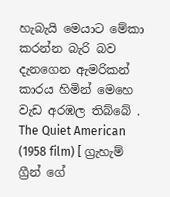හැබැයි මෙයාට මේකා කරන්න බැරි බව දැනගෙන ඇමරිකන් කාරය හිමින් මෙහෙ වැඩ අරඹල තිබ්බේ . The Quiet American (1958 film) [ ග්‍රැහැම් ග්‍රීන් ගේ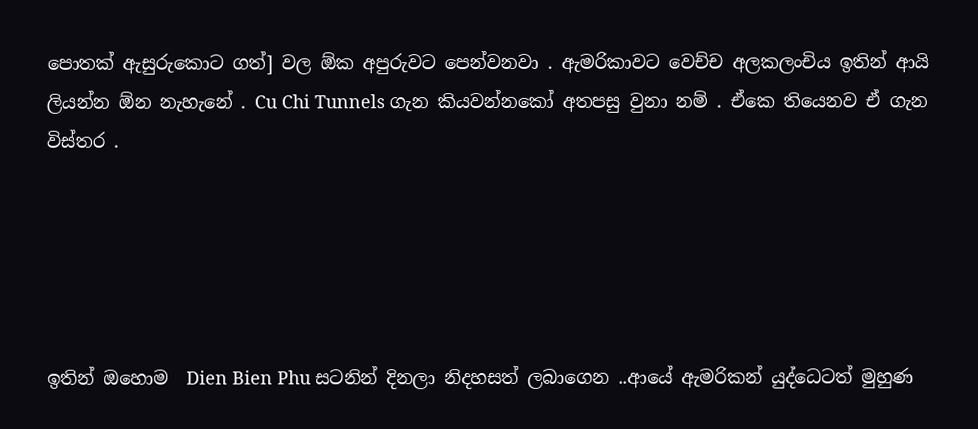පොතක් ඇසුරුකොට ගත්] වල ඕක අපුරුවට පෙන්වනවා . ඇමරිකාවට වෙච්ච අලකලංචිය ඉතින් ආයි ලියන්න ඕන නැහැනේ . Cu Chi Tunnels ගැන කියවන්නකෝ අතපසු වුනා නම් . ඒකෙ තියෙනව ඒ ගැන විස්තර .





ඉතින් ඔහොම  Dien Bien Phu සටනින් දිනලා නිදහසත් ලබාගෙන ..ආයේ ඇමරිකන් යුද්ධෙටත් මුහුණ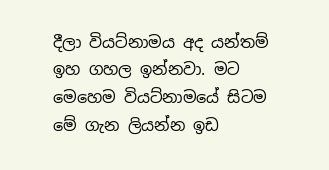දීලා වියට්නාමය අද යන්තම් ඉහ ගහල ඉන්නවා. මට මෙහෙම වියට්නාමයේ සිටම මේ ගැන ලියන්න ඉඩ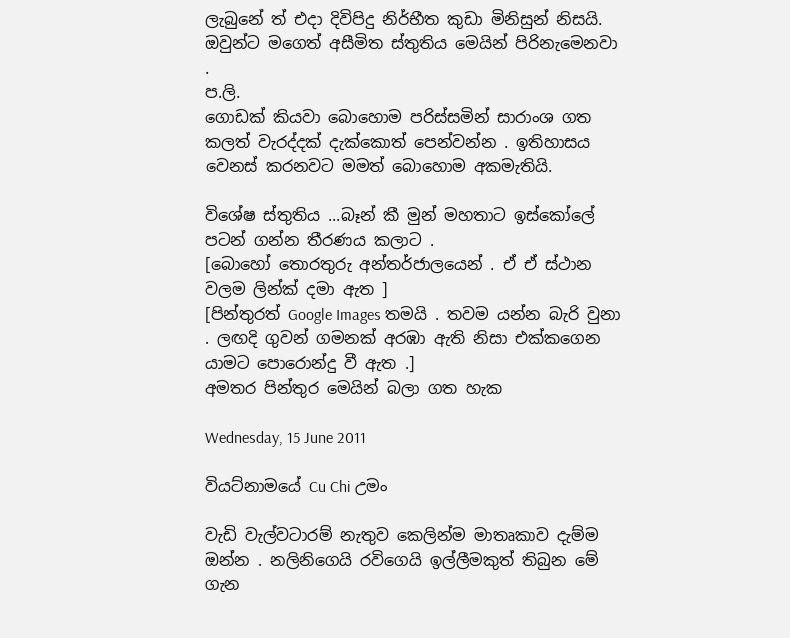ලැබුනේ ත් එදා දිවිපිදු නිර්භීත කුඩා මිනිසුන් නිසයි. ඔවුන්ට මගෙත් අසීමිත ස්තුතිය මෙයින් පිරිනැමෙනවා .
ප.ලි.
ගොඩක් කියවා බොහොම පරිස්සමින් සාරාංශ ගත කලත් වැරද්දක් දැක්කොත් පෙන්වන්න . ඉතිහාසය වෙනස් කරනවට මමත් බොහොම අකමැතියි.

විශේෂ ස්තුතිය ...බෑන් කී මුන් මහතාට ඉස්කෝලේ පටන් ගන්න තීරණය කලාට .
[බොහෝ තොරතුරු අන්තර්ජාලයෙන් . ඒ ඒ ස්ථාන වලම ලින්ක් දමා ඇත ]
[පින්තුරත් Google Images තමයි . තවම යන්න බැරි වුනා . ලඟදි ගුවන් ගමනක් අරඹා ඇති නිසා එක්කගෙන යාමට පොරොන්දු වී ඇත .]
අමතර පින්තුර මෙයින් බලා ගත හැක

Wednesday, 15 June 2011

වියට්නාමයේ Cu Chi උමං

වැඩි වැල්වටාරම් නැතුව කෙලින්ම මාතෘකාව දැම්ම ඔන්න . නලිනිගෙයි රවිගෙයි ඉල්ලීමකුත් තිබුන මේ ගැන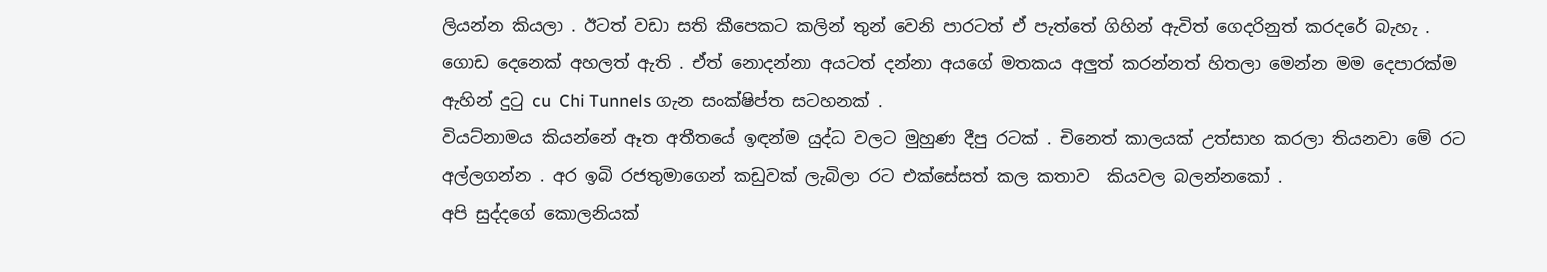ලියන්න කියලා . ඊටත් වඩා සති කීපෙකට කලින් තුන් වෙනි පාරටත් ඒ පැත්තේ ගිහින් ඇවිත් ගෙදරිනුත් කරදරේ බැහැ .
ගොඩ දෙනෙක් අහලත් ඇති . ඒත් නොදන්නා අයටත් දන්නා අයගේ මතකය අලුත් කරන්නත් හිතලා මෙන්න මම දෙපාරක්ම ඇහින් දුටු cu  Chi Tunnels ගැන සංක්ෂිප්ත සටහනක් .
වියට්නාමය කියන්නේ ඈත අතීතයේ ඉඳන්ම යුද්ධ වලට මුහුණ දීපු රටක් . චිනෙත් කාලයක් උත්සාහ කරලා තියනවා මේ රට අල්ලගන්න . අර ඉබි රජතුමාගෙන් කඩුවක් ලැබිලා රට එක්සේසත් කල කතාව  කියවල බලන්නකෝ .
අපි සුද්දගේ කොලනියක්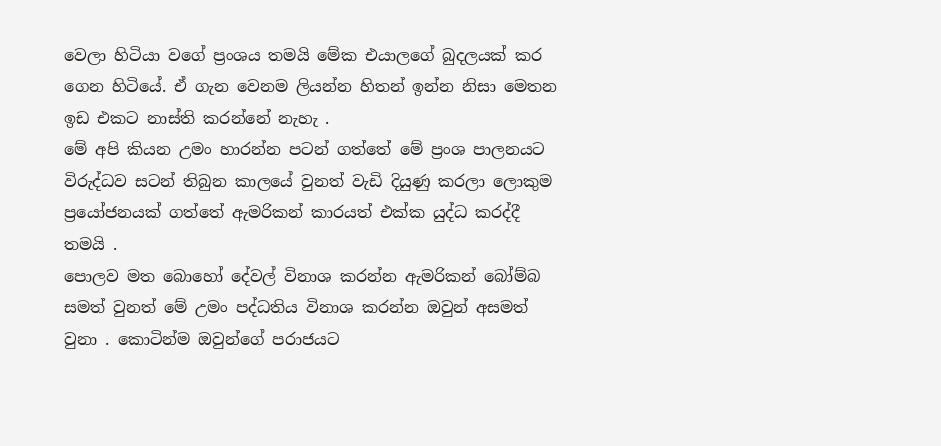වෙලා හිටියා වගේ ප්‍රංශය තමයි මේක එයාලගේ බුදලයක් කර ගෙන හිටියේ. ඒ ගැන වෙනම ලියන්න හිතන් ඉන්න නිසා මෙතන ඉඩ එකට නාස්ති කරන්නේ නැහැ .
මේ අපි කියන උමං හාරන්න පටන් ගත්තේ මේ ප්‍රංශ පාලනයට විරුද්ධව සටන් තිබුන කාලයේ වුනත් වැඩි දියුණු කරලා ලොකුම ප්‍රයෝජනයක් ගත්තේ ඇමරිකන් කාරයත් එක්ක යුද්ධ කරද්දී තමයි .
පොලව මත බොහෝ දේවල් විනාශ කරන්න ඇමරිකන් බෝම්බ සමත් වුනත් මේ උමං පද්ධතිය විනාශ කරන්න ඔවුන් අසමත් වුනා . කොටින්ම ඔවුන්ගේ පරාජයට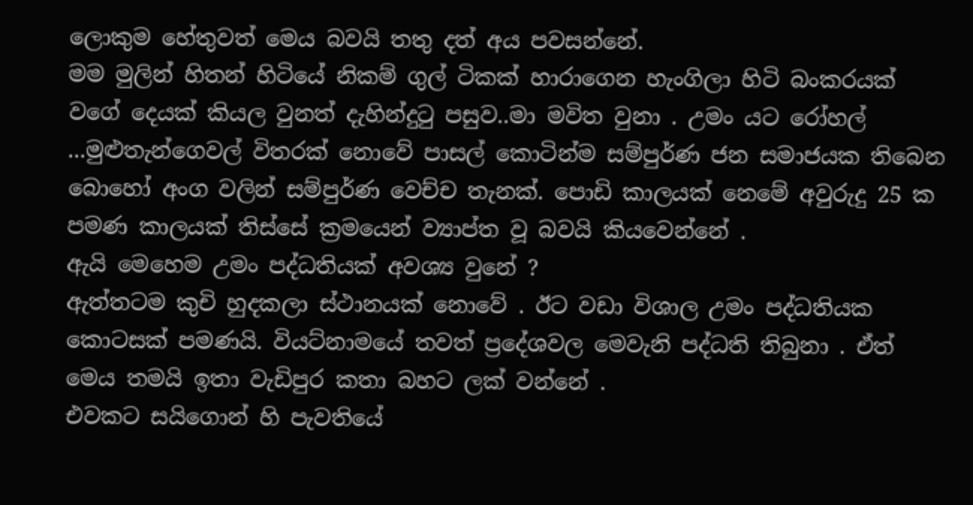ලොකුම හේතුවත් මෙය බවයි තතු දත් අය පවසන්නේ.
මම මුලින් හිතන් හිටියේ නිකම් ගුල් ටිකක් හාරාගෙන හැංගිලා හිටි බංකරයක් වගේ දෙයක් කියල වුනත් දැහින්දුටු පසුව..මා මවිත වුනා . උමං යට රෝහල් ...මුළුතැන්ගෙවල් විතරක් නොවේ පාසල් කොටින්ම සම්පුර්ණ ජන සමාජයක තිබෙන බොහෝ අංග වලින් සම්පුර්ණ වෙච්ච තැනක්. පොඩි කාලයක් නෙමේ අවුරුදු 25 ක පමණ කාලයක් තිස්සේ ක්‍රමයෙන් ව්‍යාප්ත වූ බවයි කියවෙන්නේ .
ඇයි මෙහෙම උමං පද්ධතියක් අවශ්‍ය වුනේ ?
ඇත්තටම කුචි හුදකලා ස්ථානයක් නොවේ . ඊට වඩා විශාල උමං පද්ධතියක කොටසක් පමණයි. වියට්නාමයේ තවත් ප්‍රදේශවල මෙවැනි පද්ධති තිබුනා . ඒත් මෙය තමයි ඉතා වැඩිපුර කතා බහට ලක් වන්නේ .
එවකට සයිගොන් හි පැවතියේ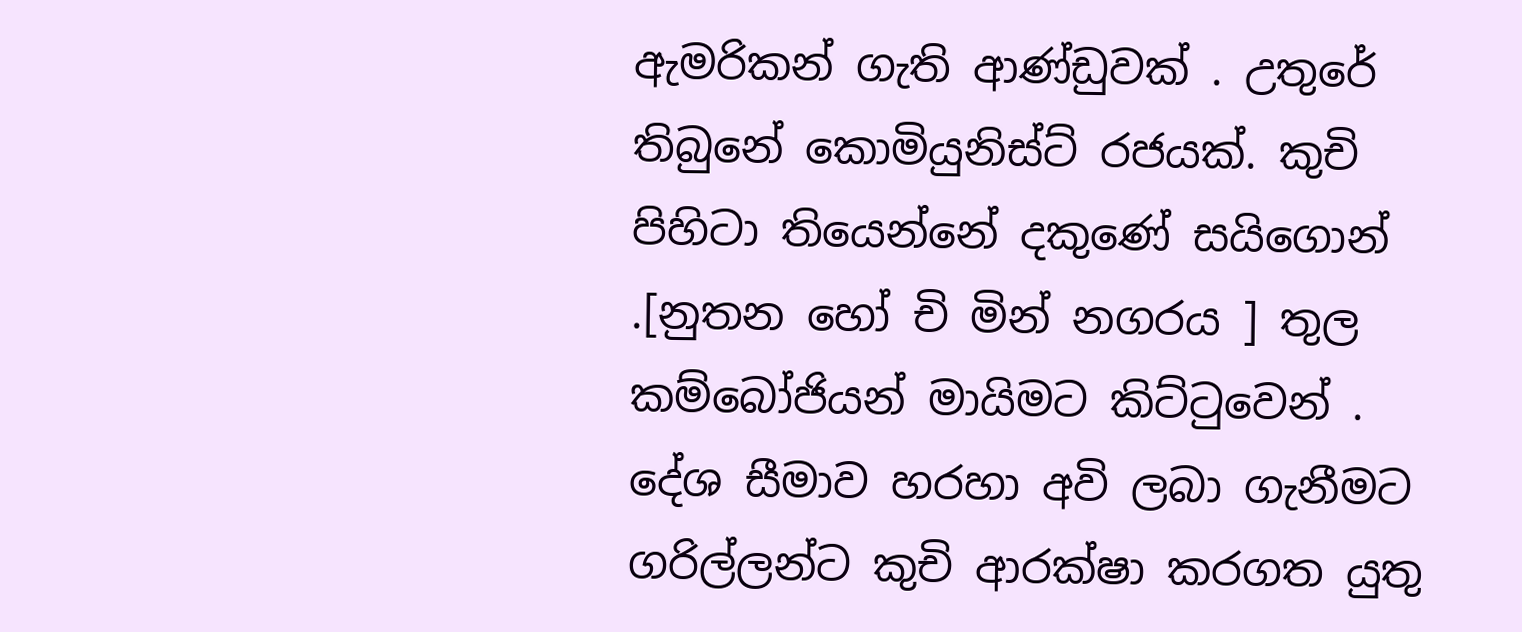ඇමරිකන් ගැති ආණ්ඩුවක් . උතුරේ තිබුනේ කොමියුනිස්ට් රජයක්. කුචි පිහිටා තියෙන්නේ දකුණේ සයිගොන් .[නුතන හෝ චි මින් නගරය ] තුල කම්බෝජියන් මායිමට කිට්ටුවෙන් . දේශ සීමාව හරහා අවි ලබා ගැනීමට ගරිල්ලන්ට කුචි ආරක්ෂා කරගත යුතු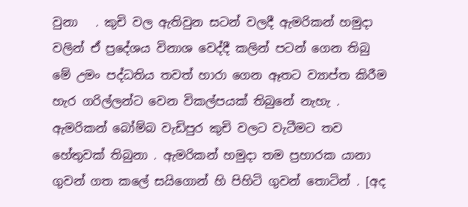වුනා   . කුචි වල ඇතිවුන සටන් වලදී ඇමරිකන් හමුදා වලින් ඒ ප්‍රදේශය විනාශ වෙද්දී කලින් පටන් ගෙන තිබු මේ උමං පද්ධතිය තවත් හාරා ගෙන ඈතට ව්‍යාප්ත කිරීම හැර ගරිල්ලන්ට වෙන විකල්පයක් තිබුනේ නැහැ . ඇමරිකන් බෝම්බ වැඩිපුර කුචි වලට වැටීමට තව හේතුවක් තිබුනා . ඇමරිකන් හමුදා තම ප්‍රහාරක යානා ගුවන් ගත කලේ සයිගොන් හි පිහිටි ගුවන් තොටින් . [අද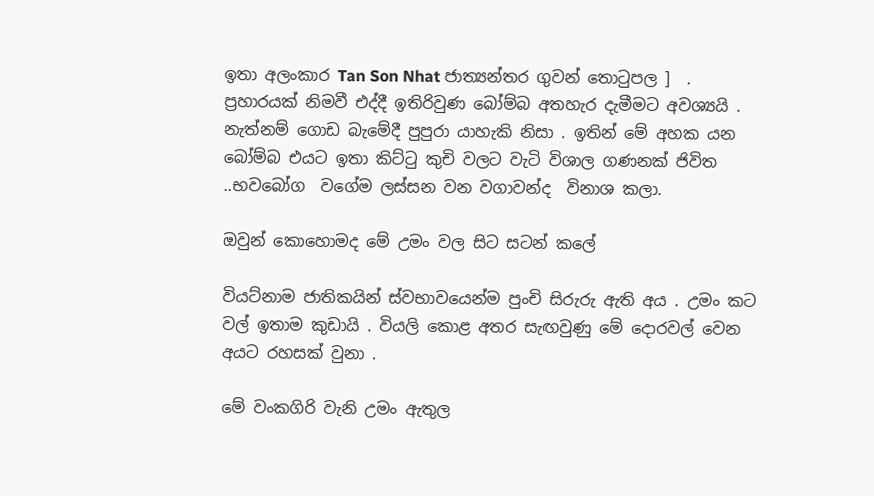ඉතා අලංකාර Tan Son Nhat ජාත්‍යන්තර ගුවන් තොටුපල ]  . ප්‍රහාරයක් නිමවී එද්දී ඉතිරිවුණ බෝම්බ අතහැර දැමීමට අවශ්‍යයි . නැත්නම් ගොඩ බැමේදී පුපුරා යාහැකි නිසා . ඉතින් මේ අහක යන බෝම්බ එයට ඉතා කිට්ටු කුචි වලට වැටි විශාල ගණනක් ජිවිත  ..භවබෝග  වගේම ලස්සන වන වගාවන්ද  විනාශ කලා.

ඔවුන් කොහොමද මේ උමං වල සිට සටන් කලේ

වියට්නාම ජාතිකයින් ස්වභාවයෙන්ම පුංචි සිරුරු ඇති අය . උමං කට වල් ඉතාම කුඩායි . වියලි කොළ අතර සැඟවුණු මේ දොරවල් වෙන අයට රහසක් වුනා .

මේ වංකගිරි වැනි උමං ඇතුල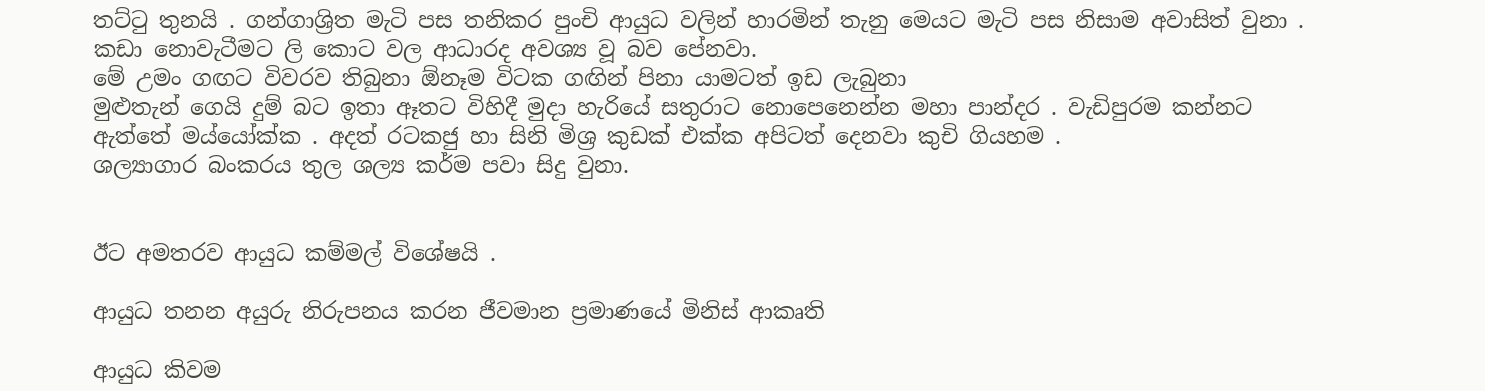තට්ටු තුනයි . ගන්ගාශ්‍රිත මැටි පස තනිකර පුංචි ආයුධ වලින් හාරමින් තැනු මෙයට මැටි පස නිසාම අවාසිත් වුනා . කඩා නොවැටීමට ලි කොට වල ආධාරද අවශ්‍ය වූ බව පේනවා.
මේ උමං ගඟට විවරව තිබුනා ඕනෑම විටක ගඟින් පිනා යාමටත් ඉඩ ලැබුනා
මුළුතැන් ගෙයි දුම් බට ඉතා ඈතට විහිදී මුදා හැරියේ සතුරාට නොපෙනෙන්න මහා පාන්දර . වැඩිපුරම කන්නට ඇත්තේ මය්යෝක්ක . අදත් රටකජු හා සිනි මිශ්‍ර කුඩක් එක්ක අපිටත් දෙනවා කුචි ගියහම .
ශල්‍යාගාර බංකරය තුල ශල්‍ය කර්ම පවා සිදු වුනා.


ඊට අමතරව ආයුධ කම්මල් විශේෂයි .

ආයුධ තනන අයුරු නිරුපනය කරන ජීවමාන ප්‍රමාණයේ මිනිස් ආකෘති

ආයුධ කිවම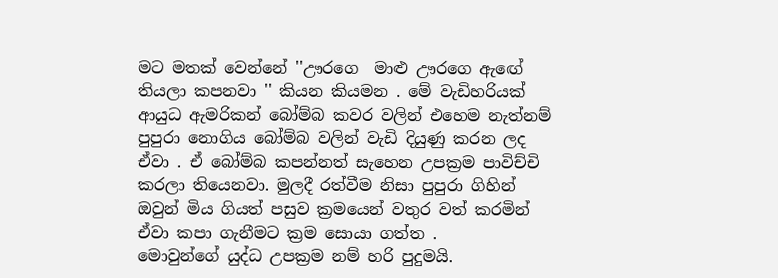මට මතක් වෙන්නේ ''ඌරගෙ  මාළු ඌරගෙ ඇඟේ තියලා කපනවා '' කියන කියමන . මේ වැඩිහරියක් ආයුධ ඇමරිකන් බෝම්බ කවර වලින් එහෙම නැත්නම් පුපුරා නොගිය බෝම්බ වලින් වැඩි දියුණු කරන ලද ඒවා . ඒ බෝම්බ කපන්නත් සැහෙන උපක්‍රම පාවිච්චි කරලා තියෙනවා. මුලදී රත්වීම නිසා පුපුරා ගිහින් ඔවුන් මිය ගියත් පසුව ක්‍රමයෙන් වතුර වත් කරමින් ඒවා කපා ගැනීමට ක්‍රම සොයා ගත්ත .
මොවුන්ගේ යුද්ධ උපක්‍රම නම් හරි පුදුමයි.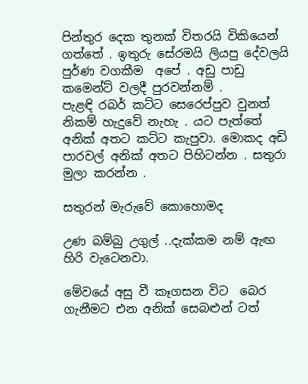පින්තුර දෙක තුනක් විතරයි විකියෙන් ගත්තේ . ඉතුරු සේරමයි ලියපු දේවලයි පුර්ණ වගකීම  අපේ . අඩු පාඩු කමෙන්ට් වලදී පුරවන්නම් .
පැළඳි රබර් කට්ට සෙරෙප්පුව වුනත් නිකම් හැදුවේ නැහැ . යට පැත්තේ අනික් අතට කට්ට කැපුවා. මොකද අඩි පාරවල් අනික් අතට පිහිටන්න . සතුරා මුලා කරන්න .

සතුරන් මැරුවේ කොහොමද

උණ බම්බු උගුල් ..දැක්කම නම් ඇඟ හිරි වැටෙනවා.

මේවයේ අසු වී කෑගසන විට  බෙර ගැනීමට එන අනික් සෙබළුන් ටත්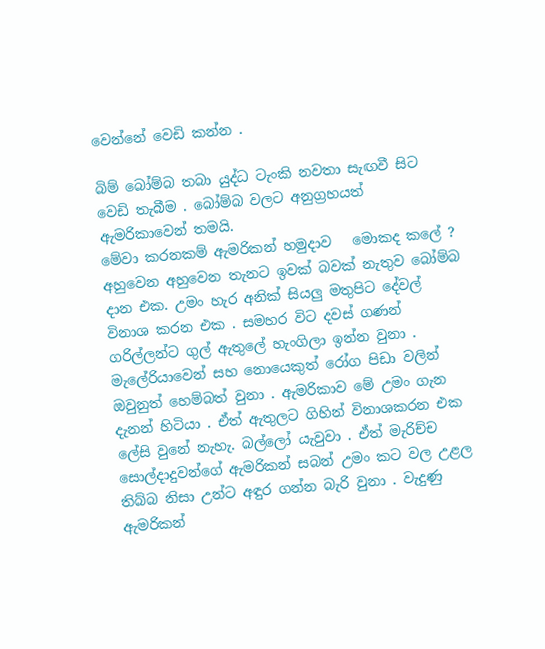වෙන්නේ වෙඩි කන්න .

බිම් බෝම්බ තබා යුද්ධ ටැංකි නවතා සැඟවී සිට වෙඩි තැබීම . බෝම්බ වලට අනුග්‍රහයත් ඇමරිකාවෙන් තමයි.
මේවා කරනකම් ඇමරිකන් හමුදාව   මොකද කලේ ?
අහුවෙන අහුවෙන තැනට ඉවක් බවක් නැතුව බෝම්බ දාන එක. උමං හැර අනික් සියලු මතුපිට දේවල් විනාශ කරන එක . සමහර විට දවස් ගණන් ගරිල්ලන්ට ගුල් ඇතුලේ හැංගිලා ඉන්න වුනා . මැලේරියාවෙන් සහ නොයෙකුත් රෝග පිඩා වලින් ඔවුනුත් හෙම්බත් වුනා . ඇමරිකාව මේ උමං ගැන දැනන් හිටියා . ඒත් ඇතුලට ගිහින් විනාශකරන එක ලේසි වුනේ නැහැ. බල්ලෝ යැවුවා . ඒත් මැරිච්ච සොල්දාදුවන්ගේ ඇමරිකන් සබන් උමං කට වල උළල තිබ්බ නිසා උන්ට අඳුර ගන්න බැරි වුනා . වැදුණු ඇමරිකන්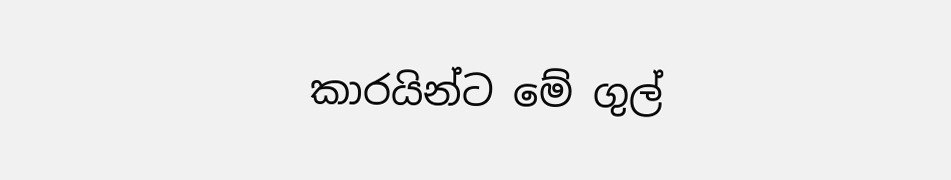කාරයින්ට මේ ගුල්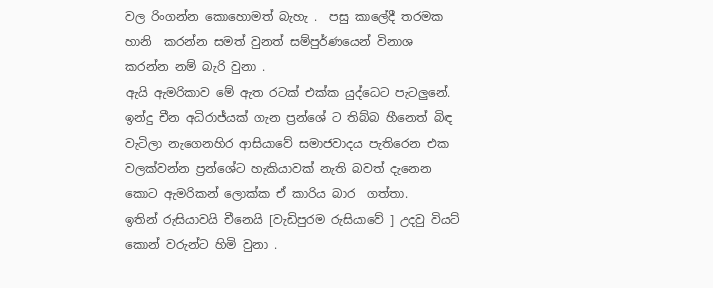වල රිංගන්න කොහොමත් බැහැ .  පසු කාලේදී තරමක හානි  කරන්න සමත් වුනත් සම්පුර්ණයෙන් විනාශ කරන්න නම් බැරි වුනා .
ඇයි ඇමරිකාව මේ ඇත රටක් එක්ක යුද්ධෙට පැටලුනේ. ඉන්දු චීන අධිරාජ්යක් ගැන ප්‍රන්ශේ ට තිබ්බ හීනෙත් බිඳ වැටිලා නැගෙනහිර ආසියාවේ සමාජවාදය පැතිරෙන එක වලක්වන්න ප්‍රන්ශේට හැකියාවක් නැති බවත් දැනෙන කොට ඇමරිකන් ලොක්ක ඒ කාරිය බාර  ගත්තා.
ඉතින් රුසියාවයි චීනෙයි [වැඩිපුරම රුසියාවේ ] උදවු වියට් කොන් වරුන්ට හිමි වුනා .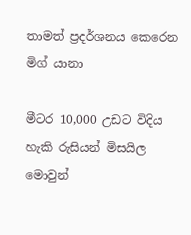තාමත් ප්‍රදර්ශනය කෙරෙන මිග් යානා

මීටර 10,000 උඩට විදිය හැකි රුසියන් මිසයිල මොවුන්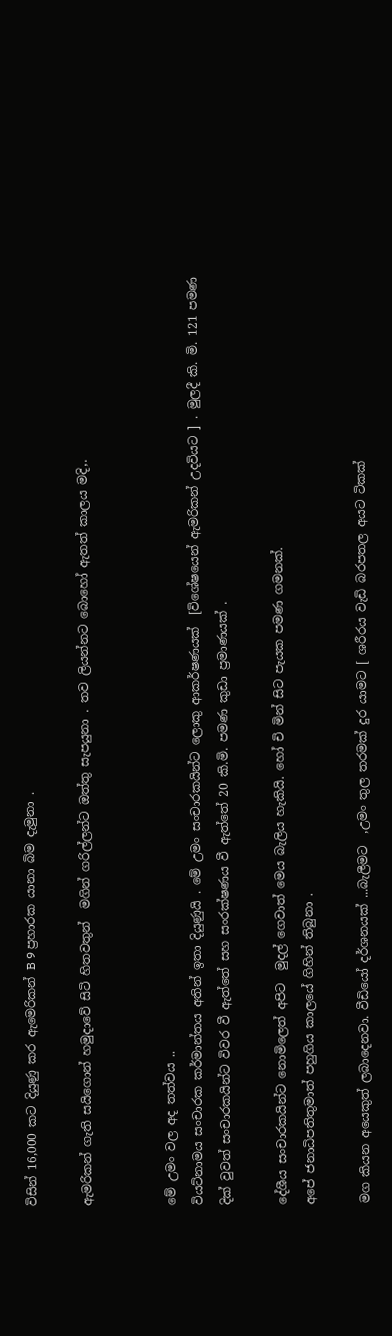විසින් 16,000 කට දියුණු කර ඇමෙරිකන් B 9 ප්‍රහාරක යානා බිම දැමුනා .

ඇමරිකන් ගැති සයිගොන් හමුදාවේ සිටි හිතවතුන්  මගින් ගරිල්ලන්ට ඔත්තු සැපයුනා . තව ලියන්නට බොහෝ ඇතත් කාලය මදි,.


මේ උමං වල අද තත්වය ..
වියට්නාමය සංචාරක කර්මාන්තය අතින් ඉතා දියුණුයි . මේ උමං සංචාරකයින්ට ලොකු ආකර්ෂණයක්  [විශේෂයෙන් ඇමරිකන් උදවියට ] . මුලදී කි. මි. 121 පමණ දික් වුවත් සංචාරකයින්ට විවර වී ඇත්තේ සහ සංරක්ෂණය වී ඇත්තේ 20 කි.මි. පමණ කුඩා ප්‍රමාණයක් .

දේශීය සංචාරකයින්ට නොමිලෙත් අපිට  මුදල් ගෙවාත් මෙය බැලිය හැකියි. හෝ චි මින් සිට පැයක පමණ ගමනක්.
අපේ ජනාධිපතිතුමාත් පහුගිය කාලයේ ගිහින් තිබුනා .

මග කියන අයෙකුත් ලබාදෙනවා. වීඩියෝ දර්ශනයක් ...බැලීමට  ,උමං තුල තරමක් දුර යාමට [ ශරීරය වැඩි බරපතල අයට ටිකක්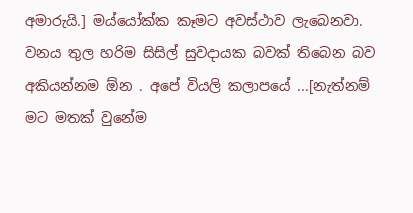අමාරුයි.] මය්යෝක්ක කෑමට අවස්ථාව ලැබෙනවා. වනය තුල හරිම සිසිල් සුවදායක බවක් තිබෙන බව අකියන්නම ඕන . අපේ වියලි කලාපයේ ...[නැත්නම් මට මතක් වුනේම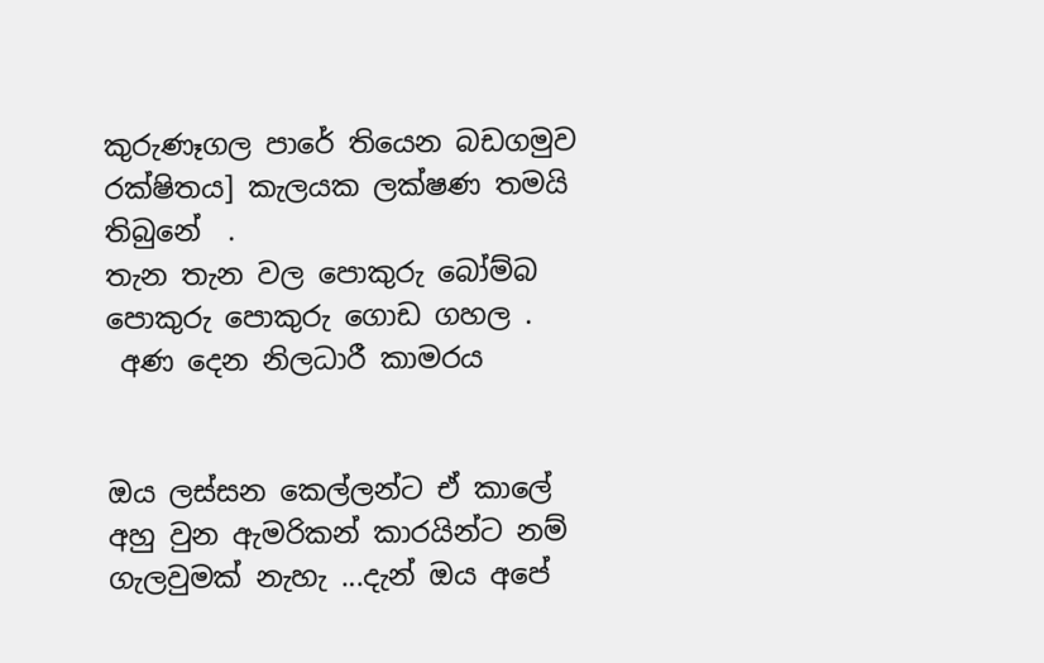කුරුණෑගල පාරේ තියෙන බඩගමුව රක්ෂිතය] කැලයක ලක්ෂණ තමයි තිබුනේ  .
තැන තැන වල පොකුරු බෝම්බ පොකුරු පොකුරු ගොඩ ගහල .
 අණ දෙන නිලධාරී කාමරය


ඔය ලස්සන කෙල්ලන්ට ඒ කාලේ අහු වුන ඇමරිකන් කාරයින්ට නම් ගැලවුමක් නැහැ ...දැන් ඔය අපේ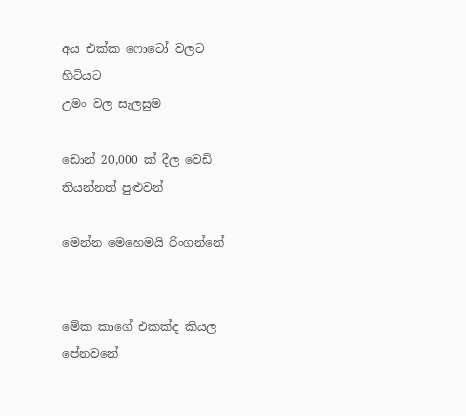අය එක්ක ෆොටෝ වලට හිටියට
උමං වල සැලසුම

ඩොන් 20,000 ක් දීල වෙඩි තියන්නත් පුළුවන්

මෙන්න මෙහෙමයි රිංගන්නේ


මේක කාගේ එකක්ද කියල පේනවනේ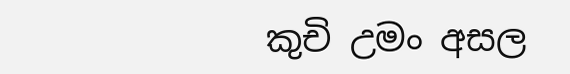කුචි උමං අසල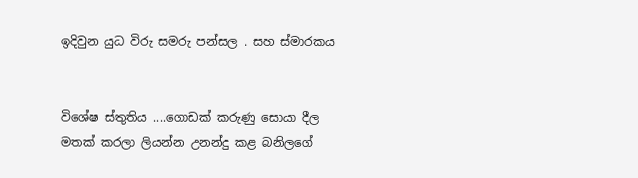ඉදිවුන යුධ විරු සමරු පන්සල . සහ ස්මාරකය


විශේෂ ස්තුතිය ....ගොඩක් කරුණු සොයා දීල මතක් කරලා ලියන්න උනන්දු කළ බනිලගේ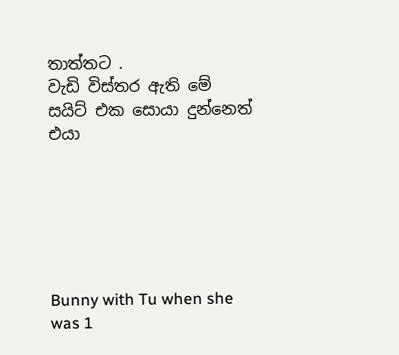තාත්තට .
වැඩි විස්තර ඇති මේ සයිට් එක සොයා දුන්නෙත් එයා






Bunny with Tu when she was 1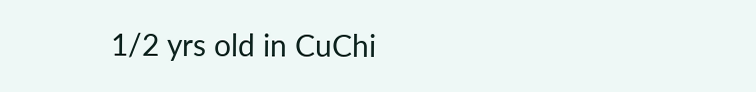1/2 yrs old in CuChi